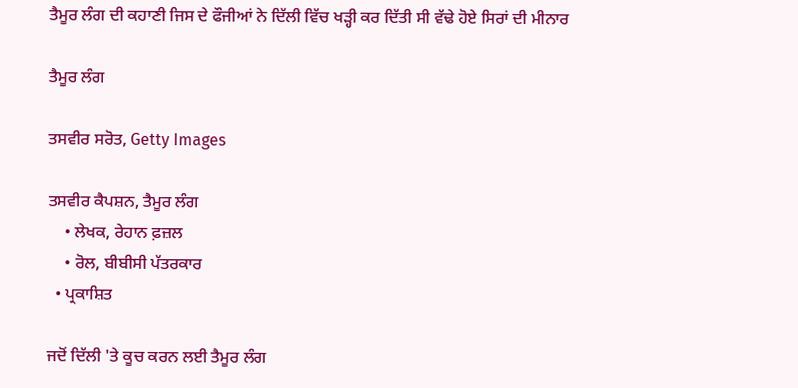ਤੈਮੂਰ ਲੰਗ ਦੀ ਕਹਾਣੀ ਜਿਸ ਦੇ ਫੌਜੀਆਂ ਨੇ ਦਿੱਲੀ ਵਿੱਚ ਖੜ੍ਹੀ ਕਰ ਦਿੱਤੀ ਸੀ ਵੱਢੇ ਹੋਏ ਸਿਰਾਂ ਦੀ ਮੀਨਾਰ

ਤੈਮੂਰ ਲੰਗ

ਤਸਵੀਰ ਸਰੋਤ, Getty Images

ਤਸਵੀਰ ਕੈਪਸ਼ਨ, ਤੈਮੂਰ ਲੰਗ
    • ਲੇਖਕ, ਰੇਹਾਨ ਫ਼ਜ਼ਲ
    • ਰੋਲ, ਬੀਬੀਸੀ ਪੱਤਰਕਾਰ
  • ਪ੍ਰਕਾਸ਼ਿਤ

ਜਦੋਂ ਦਿੱਲੀ 'ਤੇ ਕੂਚ ਕਰਨ ਲਈ ਤੈਮੂਰ ਲੰਗ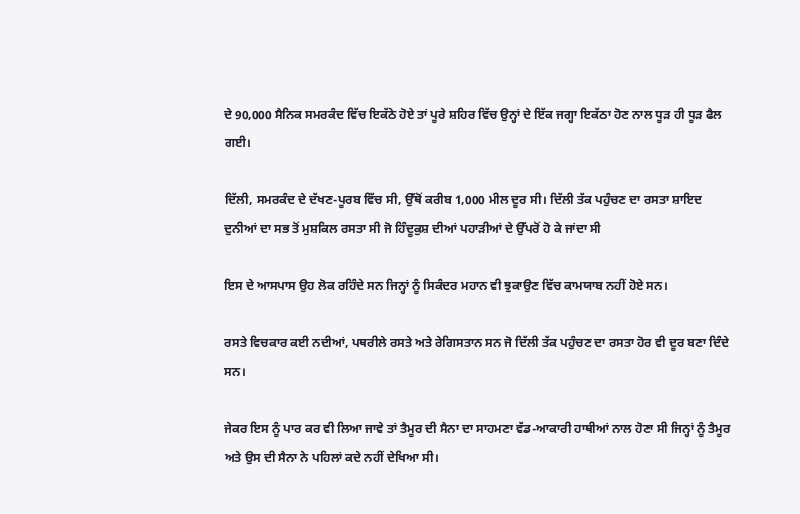ਦੇ 90,000 ਸੈਨਿਕ ਸਮਰਕੰਦ ਵਿੱਚ ਇਕੱਠੇ ਹੋਏ ਤਾਂ ਪੂਰੇ ਸ਼ਹਿਰ ਵਿੱਚ ਉਨ੍ਹਾਂ ਦੇ ਇੱਕ ਜਗ੍ਹਾ ਇਕੱਠਾ ਹੋਣ ਨਾਲ ਧੂੜ ਹੀ ਧੂੜ ਫੈਲ ਗਈ।

ਦਿੱਲੀ, ਸਮਰਕੰਦ ਦੇ ਦੱਖਣ-ਪੂਰਬ ਵਿੱਚ ਸੀ, ਉੱਥੋਂ ਕਰੀਬ 1,000 ਮੀਲ ਦੂਰ ਸੀ। ਦਿੱਲੀ ਤੱਕ ਪਹੁੰਚਣ ਦਾ ਰਸਤਾ ਸ਼ਾਇਦ ਦੁਨੀਆਂ ਦਾ ਸਭ ਤੋਂ ਮੁਸ਼ਕਿਲ ਰਸਤਾ ਸੀ ਜੋ ਹਿੰਦੂਕੁਸ਼ ਦੀਆਂ ਪਹਾੜੀਆਂ ਦੇ ਉੱਪਰੋਂ ਹੋ ਕੇ ਜਾਂਦਾ ਸੀ

ਇਸ ਦੇ ਆਸਪਾਸ ਉਹ ਲੋਕ ਰਹਿੰਦੇ ਸਨ ਜਿਨ੍ਹਾਂ ਨੂੰ ਸਿਕੰਦਰ ਮਹਾਨ ਵੀ ਝੁਕਾਉਣ ਵਿੱਚ ਕਾਮਯਾਬ ਨਹੀਂ ਹੋਏ ਸਨ।

ਰਸਤੇ ਵਿਚਕਾਰ ਕਈ ਨਦੀਆਂ, ਪਥਰੀਲੇ ਰਸਤੇ ਅਤੇ ਰੇਗਿਸਤਾਨ ਸਨ ਜੋ ਦਿੱਲੀ ਤੱਕ ਪਹੁੰਚਣ ਦਾ ਰਸਤਾ ਹੋਰ ਵੀ ਦੂਰ ਬਣਾ ਦਿੰਦੇ ਸਨ।

ਜੇਕਰ ਇਸ ਨੂੰ ਪਾਰ ਕਰ ਵੀ ਲਿਆ ਜਾਵੇ ਤਾਂ ਤੈਮੂਰ ਦੀ ਸੈਨਾ ਦਾ ਸਾਹਮਣਾ ਵੱਡ-ਆਕਾਰੀ ਹਾਥੀਆਂ ਨਾਲ ਹੋਣਾ ਸੀ ਜਿਨ੍ਹਾਂ ਨੂੰ ਤੈਮੂਰ ਅਤੇ ਉਸ ਦੀ ਸੈਨਾ ਨੇ ਪਹਿਲਾਂ ਕਦੇ ਨਹੀਂ ਦੇਖਿਆ ਸੀ।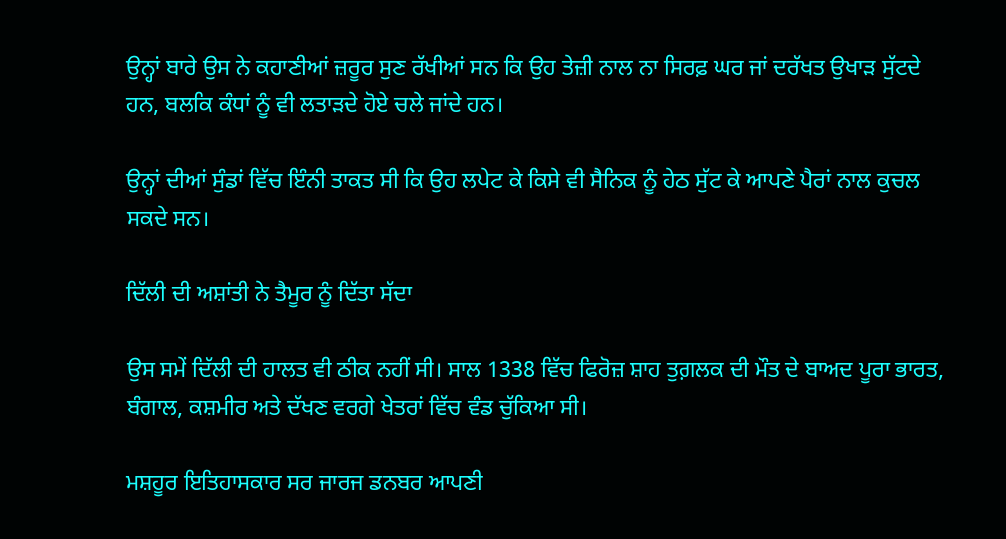ਉਨ੍ਹਾਂ ਬਾਰੇ ਉਸ ਨੇ ਕਹਾਣੀਆਂ ਜ਼ਰੂਰ ਸੁਣ ਰੱਖੀਆਂ ਸਨ ਕਿ ਉਹ ਤੇਜ਼ੀ ਨਾਲ ਨਾ ਸਿਰਫ਼ ਘਰ ਜਾਂ ਦਰੱਖਤ ਉਖਾੜ ਸੁੱਟਦੇ ਹਨ, ਬਲਕਿ ਕੰਧਾਂ ਨੂੰ ਵੀ ਲਤਾੜਦੇ ਹੋਏ ਚਲੇ ਜਾਂਦੇ ਹਨ।

ਉਨ੍ਹਾਂ ਦੀਆਂ ਸੁੰਡਾਂ ਵਿੱਚ ਇੰਨੀ ਤਾਕਤ ਸੀ ਕਿ ਉਹ ਲਪੇਟ ਕੇ ਕਿਸੇ ਵੀ ਸੈਨਿਕ ਨੂੰ ਹੇਠ ਸੁੱਟ ਕੇ ਆਪਣੇ ਪੈਰਾਂ ਨਾਲ ਕੁਚਲ ਸਕਦੇ ਸਨ।

ਦਿੱਲੀ ਦੀ ਅਸ਼ਾਂਤੀ ਨੇ ਤੈਮੂਰ ਨੂੰ ਦਿੱਤਾ ਸੱਦਾ

ਉਸ ਸਮੇਂ ਦਿੱਲੀ ਦੀ ਹਾਲਤ ਵੀ ਠੀਕ ਨਹੀਂ ਸੀ। ਸਾਲ 1338 ਵਿੱਚ ਫਿਰੋਜ਼ ਸ਼ਾਹ ਤੁਗ਼ਲਕ ਦੀ ਮੌਤ ਦੇ ਬਾਅਦ ਪੂਰਾ ਭਾਰਤ, ਬੰਗਾਲ, ਕਸ਼ਮੀਰ ਅਤੇ ਦੱਖਣ ਵਰਗੇ ਖੇਤਰਾਂ ਵਿੱਚ ਵੰਡ ਚੁੱਕਿਆ ਸੀ।

ਮਸ਼ਹੂਰ ਇਤਿਹਾਸਕਾਰ ਸਰ ਜਾਰਜ ਡਨਬਰ ਆਪਣੀ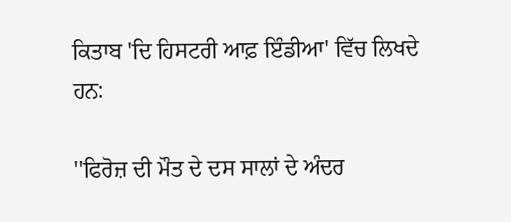ਕਿਤਾਬ 'ਦਿ ਹਿਸਟਰੀ ਆਫ਼ ਇੰਡੀਆ' ਵਿੱਚ ਲਿਖਦੇ ਹਨ:

''ਫਿਰੋਜ਼ ਦੀ ਮੌਤ ਦੇ ਦਸ ਸਾਲਾਂ ਦੇ ਅੰਦਰ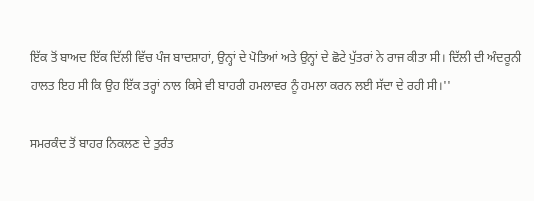ਇੱਕ ਤੋਂ ਬਾਅਦ ਇੱਕ ਦਿੱਲੀ ਵਿੱਚ ਪੰਜ ਬਾਦਸ਼ਾਹਾਂ, ਉਨ੍ਹਾਂ ਦੇ ਪੋਤਿਆਂ ਅਤੇ ਉਨ੍ਹਾਂ ਦੇ ਛੋਟੇ ਪੁੱਤਰਾਂ ਨੇ ਰਾਜ ਕੀਤਾ ਸੀ। ਦਿੱਲੀ ਦੀ ਅੰਦਰੂਨੀ ਹਾਲਤ ਇਹ ਸੀ ਕਿ ਉਹ ਇੱਕ ਤਰ੍ਹਾਂ ਨਾਲ ਕਿਸੇ ਵੀ ਬਾਹਰੀ ਹਮਲਾਵਰ ਨੂੰ ਹਮਲਾ ਕਰਨ ਲਈ ਸੱਦਾ ਦੇ ਰਹੀ ਸੀ।''

ਸਮਰਕੰਦ ਤੋਂ ਬਾਹਰ ਨਿਕਲਣ ਦੇ ਤੁਰੰਤ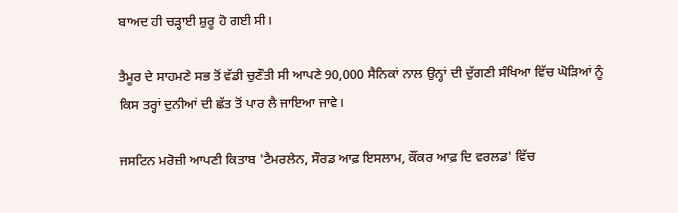ਬਾਅਦ ਹੀ ਚੜ੍ਹਾਈ ਸ਼ੁਰੂ ਹੋ ਗਈ ਸੀ।

ਤੈਮੂਰ ਦੇ ਸਾਹਮਣੇ ਸਭ ਤੋਂ ਵੱਡੀ ਚੁਣੌਤੀ ਸੀ ਆਪਣੇ 90,000 ਸੈਨਿਕਾਂ ਨਾਲ ਉਨ੍ਹਾਂ ਦੀ ਦੁੱਗਣੀ ਸੰਖਿਆ ਵਿੱਚ ਘੋੜਿਆਂ ਨੂੰ ਕਿਸ ਤਰ੍ਹਾਂ ਦੁਨੀਆਂ ਦੀ ਛੱਤ ਤੋਂ ਪਾਰ ਲੈ ਜਾਇਆ ਜਾਵੇ।

ਜਸਟਿਨ ਮਰੋਜ਼ੀ ਆਪਣੀ ਕਿਤਾਬ 'ਟੈਮਰਲੇਨ, ਸੌਰਡ ਆਫ਼ ਇਸਲਾਮ, ਕੌਂਕਰ ਆਫ਼ ਦਿ ਵਰਲਡ' ਵਿੱਚ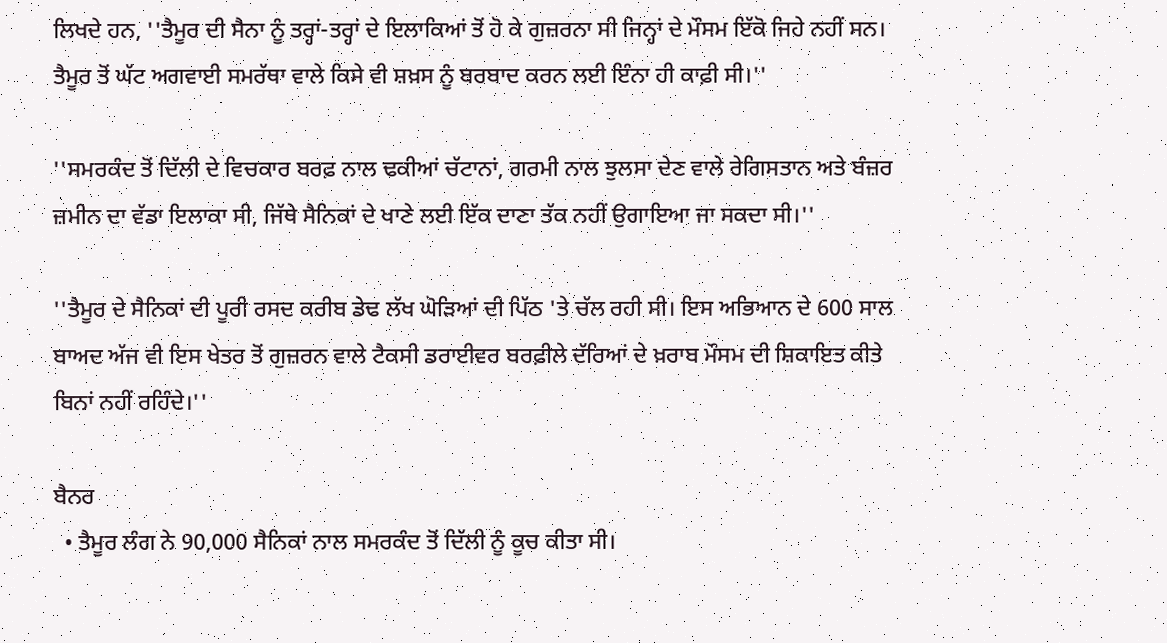ਲਿਖਦੇ ਹਨ, ''ਤੈਮੂਰ ਦੀ ਸੈਨਾ ਨੂੰ ਤਰ੍ਹਾਂ-ਤਰ੍ਹਾਂ ਦੇ ਇਲਾਕਿਆਂ ਤੋਂ ਹੋ ਕੇ ਗੁਜ਼ਰਨਾ ਸੀ ਜਿਨ੍ਹਾਂ ਦੇ ਮੌਸਮ ਇੱਕੋ ਜਿਹੇ ਨਹੀਂ ਸਨ। ਤੈਮੂਰ ਤੋਂ ਘੱਟ ਅਗਵਾਈ ਸਮਰੱਥਾ ਵਾਲੇ ਕਿਸੇ ਵੀ ਸ਼ਖ਼ਸ ਨੂੰ ਬਰਬਾਦ ਕਰਨ ਲਈ ਇੰਨਾ ਹੀ ਕਾਫ਼ੀ ਸੀ।''

''ਸਮਰਕੰਦ ਤੋਂ ਦਿੱਲੀ ਦੇ ਵਿਚਕਾਰ ਬਰਫ਼ ਨਾਲ ਢਕੀਆਂ ਚੱਟਾਨਾਂ, ਗਰਮੀ ਨਾਲ ਝੁਲਸਾ ਦੇਣ ਵਾਲੇ ਰੇਗਿਸਤਾਨ ਅਤੇ ਬੰਜ਼ਰ ਜ਼ਮੀਨ ਦਾ ਵੱਡਾ ਇਲਾਕਾ ਸੀ, ਜਿੱਥੇ ਸੈਨਿਕਾਂ ਦੇ ਖਾਣੇ ਲਈ ਇੱਕ ਦਾਣਾ ਤੱਕ ਨਹੀਂ ਉਗਾਇਆ ਜਾ ਸਕਦਾ ਸੀ।''

''ਤੈਮੂਰ ਦੇ ਸੈਨਿਕਾਂ ਦੀ ਪੂਰੀ ਰਸਦ ਕਰੀਬ ਡੇਢ ਲੱਖ ਘੋੜਿਆਂ ਦੀ ਪਿੱਠ 'ਤੇ ਚੱਲ ਰਹੀ ਸੀ। ਇਸ ਅਭਿਆਨ ਦੇ 600 ਸਾਲ ਬਾਅਦ ਅੱਜ ਵੀ ਇਸ ਖੇਤਰ ਤੋਂ ਗੁਜ਼ਰਨ ਵਾਲੇ ਟੈਕਸੀ ਡਰਾਈਵਰ ਬਰਫ਼ੀਲੇ ਦੱਰਿਆਂ ਦੇ ਖ਼ਰਾਬ ਮੌਸਮ ਦੀ ਸ਼ਿਕਾਇਤ ਕੀਤੇ ਬਿਨਾਂ ਨਹੀਂ ਰਹਿੰਦੇ।''

ਬੈਨਰ
  • ਤੈਮੂਰ ਲੰਗ ਨੇ 90,000 ਸੈਨਿਕਾਂ ਨਾਲ ਸਮਰਕੰਦ ਤੋਂ ਦਿੱਲੀ ਨੂੰ ਕੂਚ ਕੀਤਾ ਸੀ।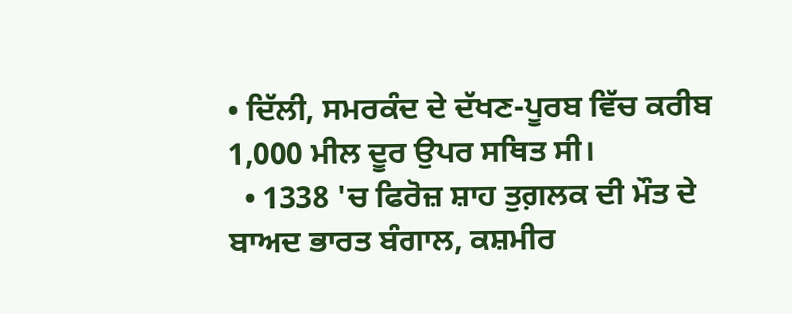• ਦਿੱਲੀ, ਸਮਰਕੰਦ ਦੇ ਦੱਖਣ-ਪੂਰਬ ਵਿੱਚ ਕਰੀਬ 1,000 ਮੀਲ ਦੂਰ ਉਪਰ ਸਥਿਤ ਸੀ।
  • 1338 'ਚ ਫਿਰੋਜ਼ ਸ਼ਾਹ ਤੁਗ਼ਲਕ ਦੀ ਮੌਤ ਦੇ ਬਾਅਦ ਭਾਰਤ ਬੰਗਾਲ, ਕਸ਼ਮੀਰ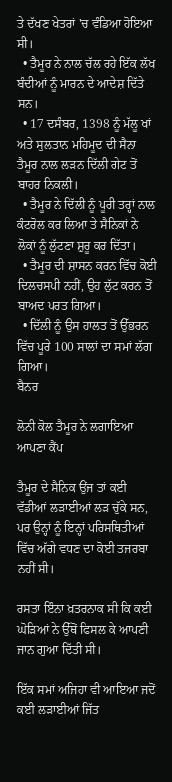ਤੇ ਦੱਖਣ ਖੇਤਰਾਂ 'ਚ ਵੰਡਿਆ ਹੋਇਆ ਸੀ।
  • ਤੈਮੂਰ ਨੇ ਨਾਲ ਚੱਲ ਰਹੇ ਇੱਕ ਲੱਖ ਬੰਦੀਆਂ ਨੂੰ ਮਾਰਨ ਦੇ ਆਦੇਸ਼ ਦਿੱਤੇ ਸਨ।
  • 17 ਦਸੰਬਰ, 1398 ਨੂੰ ਮੱਲੂ ਖਾਂ ਅਤੇ ਸੁਲਤਾਨ ਮਹਿਮੂਦ ਦੀ ਸੈਨਾ ਤੈਮੂਰ ਨਾਲ ਲੜਨ ਦਿੱਲੀ ਗੇਟ ਤੋਂ ਬਾਹਰ ਨਿਕਲੀ।
  • ਤੈਮੂਰ ਨੇ ਦਿੱਲੀ ਨੂੰ ਪੂਰੀ ਤਰ੍ਹਾਂ ਨਾਲ ਕੰਟਰੋਲ ਕਰ ਲਿਆ ਤੇ ਸੈਨਿਕਾਂ ਨੇ ਲੋਕਾਂ ਨੂੰ ਲੁੱਟਣਾ ਸ਼ੁਰੂ ਕਰ ਦਿੱਤਾ।
  • ਤੈਮੂਰ ਦੀ ਸ਼ਾਸਨ ਕਰਨ ਵਿੱਚ ਕੋਈ ਦਿਲਚਸਪੀ ਨਹੀਂ, ਉਹ ਲੁੱਟ ਕਰਨ ਤੋਂ ਬਾਅਦ ਪਰਤ ਗਿਆ।
  • ਦਿੱਲੀ ਨੂੰ ਉਸ ਹਾਲਤ ਤੋਂ ਉੱਭਰਨ ਵਿੱਚ ਪੂਰੇ 100 ਸਾਲਾਂ ਦਾ ਸਮਾਂ ਲੱਗ ਗਿਆ।
ਬੈਨਰ

ਲੋਨੀ ਕੋਲ ਤੈਮੂਰ ਨੇ ਲਗਾਇਆ ਆਪਣਾ ਕੈਂਪ

ਤੈਮੂਰ ਦੇ ਸੈਨਿਕ ਉਂਜ ਤਾਂ ਕਈ ਵੱਡੀਆਂ ਲੜਾਈਆਂ ਲੜ ਚੁੱਕੇ ਸਨ, ਪਰ ਉਨ੍ਹਾਂ ਨੂੰ ਇਨ੍ਹਾਂ ਪਰਿਸਥਿਤੀਆਂ ਵਿੱਚ ਅੱਗੇ ਵਧਣ ਦਾ ਕੋਈ ਤਜਰਬਾ ਨਹੀਂ ਸੀ।

ਰਸਤਾ ਇੰਨਾ ਖ਼ਤਰਨਾਕ ਸੀ ਕਿ ਕਈ ਘੋੜਿਆਂ ਨੇ ਉੱਥੋਂ ਫਿਸਲ ਕੇ ਆਪਣੀ ਜਾਨ ਗੁਆ ਦਿੱਤੀ ਸੀ।

ਇੱਕ ਸਮਾਂ ਅਜਿਹਾ ਵੀ ਆਇਆ ਜਦੋਂ ਕਈ ਲੜਾਈਆਂ ਜਿੱਤ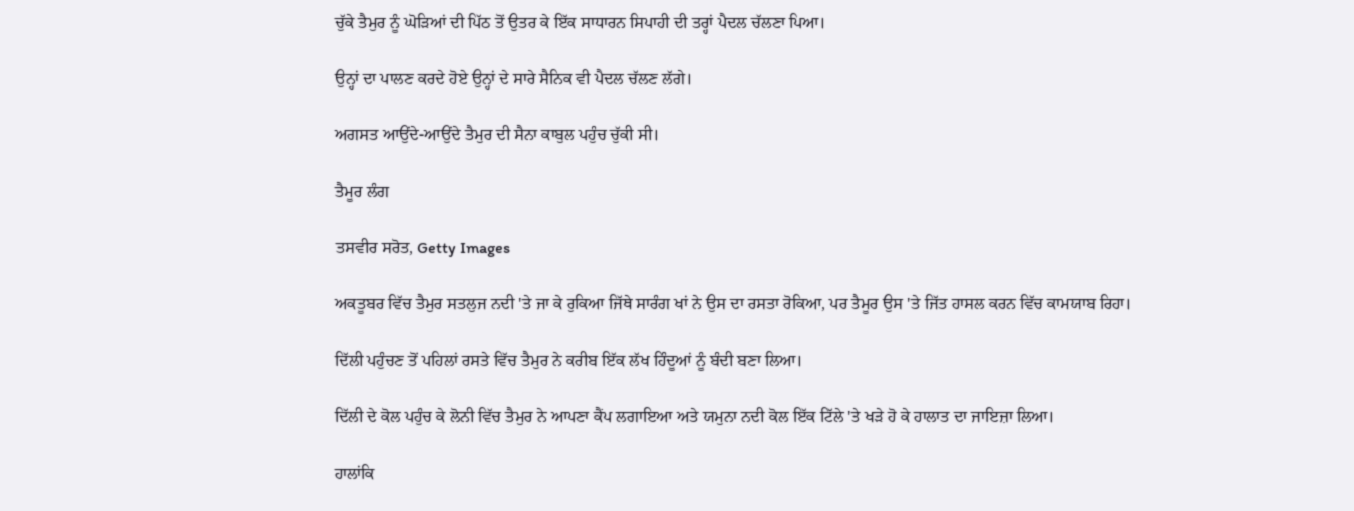ਚੁੱਕੇ ਤੈਮੁਰ ਨੂੰ ਘੋੜਿਆਂ ਦੀ ਪਿੱਠ ਤੋਂ ਉਤਰ ਕੇ ਇੱਕ ਸਾਧਾਰਨ ਸਿਪਾਹੀ ਦੀ ਤਰ੍ਹਾਂ ਪੈਦਲ ਚੱਲਣਾ ਪਿਆ।

ਉਨ੍ਹਾਂ ਦਾ ਪਾਲਣ ਕਰਦੇ ਹੋਏ ਉਨ੍ਹਾਂ ਦੇ ਸਾਰੇ ਸੈਨਿਕ ਵੀ ਪੈਦਲ ਚੱਲਣ ਲੱਗੇ।

ਅਗਸਤ ਆਉਂਦੇ-ਆਉਂਦੇ ਤੈਮੁਰ ਦੀ ਸੈਨਾ ਕਾਬੁਲ ਪਹੁੰਚ ਚੁੱਕੀ ਸੀ।

ਤੈਮੂਰ ਲੰਗ

ਤਸਵੀਰ ਸਰੋਤ, Getty Images

ਅਕਤੂਬਰ ਵਿੱਚ ਤੈਮੁਰ ਸਤਲੁਜ ਨਦੀ 'ਤੇ ਜਾ ਕੇ ਰੁਕਿਆ ਜਿੱਥੇ ਸਾਰੰਗ ਖਾਂ ਨੇ ਉਸ ਦਾ ਰਸਤਾ ਰੋਕਿਆ, ਪਰ ਤੈਮੂਰ ਉਸ 'ਤੇ ਜਿੱਤ ਹਾਸਲ ਕਰਨ ਵਿੱਚ ਕਾਮਯਾਬ ਰਿਹਾ।

ਦਿੱਲੀ ਪਹੁੰਚਣ ਤੋਂ ਪਹਿਲਾਂ ਰਸਤੇ ਵਿੱਚ ਤੈਮੁਰ ਨੇ ਕਰੀਬ ਇੱਕ ਲੱਖ ਹਿੰਦੂਆਂ ਨੂੰ ਬੰਦੀ ਬਣਾ ਲਿਆ।

ਦਿੱਲੀ ਦੇ ਕੋਲ ਪਹੁੰਚ ਕੇ ਲੋਨੀ ਵਿੱਚ ਤੈਮੁਰ ਨੇ ਆਪਣਾ ਕੈਂਪ ਲਗਾਇਆ ਅਤੇ ਯਮੁਨਾ ਨਦੀ ਕੋਲ ਇੱਕ ਟਿੱਲੇ 'ਤੇ ਖੜੇ ਹੋ ਕੇ ਹਾਲਾਤ ਦਾ ਜਾਇਜ਼ਾ ਲਿਆ।

ਹਾਲਾਂਕਿ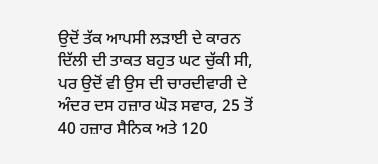ਉਦੋਂ ਤੱਕ ਆਪਸੀ ਲੜਾਈ ਦੇ ਕਾਰਨ ਦਿੱਲੀ ਦੀ ਤਾਕਤ ਬਹੁਤ ਘਟ ਚੁੱਕੀ ਸੀ, ਪਰ ਉਦੋਂ ਵੀ ਉਸ ਦੀ ਚਾਰਦੀਵਾਰੀ ਦੇ ਅੰਦਰ ਦਸ ਹਜ਼ਾਰ ਘੋੜ ਸਵਾਰ, 25 ਤੋਂ 40 ਹਜ਼ਾਰ ਸੈਨਿਕ ਅਤੇ 120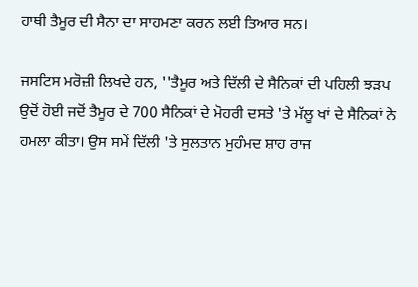ਹਾਥੀ ਤੈਮੂਰ ਦੀ ਸੈਨਾ ਦਾ ਸਾਹਮਣਾ ਕਰਨ ਲਈ ਤਿਆਰ ਸਨ।

ਜਸਟਿਸ ਮਰੋਜ਼ੀ ਲਿਖਦੇ ਹਨ, ''ਤੈਮੂਰ ਅਤੇ ਦਿੱਲੀ ਦੇ ਸੈਨਿਕਾਂ ਦੀ ਪਹਿਲੀ ਝੜਪ ਉਦੋਂ ਹੋਈ ਜਦੋਂ ਤੈਮੂਰ ਦੇ 700 ਸੈਨਿਕਾਂ ਦੇ ਮੋਹਰੀ ਦਸਤੇ 'ਤੇ ਮੱਲੂ ਖਾਂ ਦੇ ਸੈਨਿਕਾਂ ਨੇ ਹਮਲਾ ਕੀਤਾ। ਉਸ ਸਮੇਂ ਦਿੱਲੀ 'ਤੇ ਸੁਲਤਾਨ ਮੁਹੰਮਦ ਸ਼ਾਹ ਰਾਜ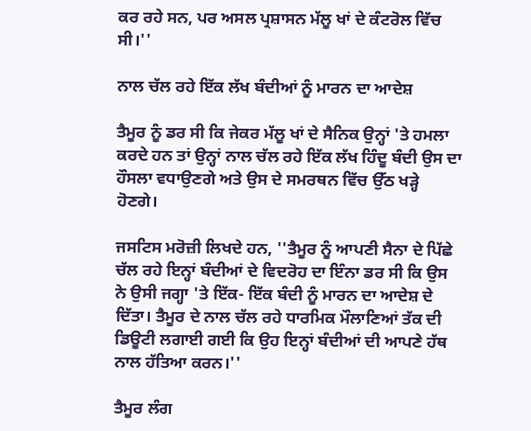ਕਰ ਰਹੇ ਸਨ, ਪਰ ਅਸਲ ਪ੍ਰਸ਼ਾਸਨ ਮੱਲੂ ਖਾਂ ਦੇ ਕੰਟਰੋਲ ਵਿੱਚ ਸੀ।''

ਨਾਲ ਚੱਲ ਰਹੇ ਇੱਕ ਲੱਖ ਬੰਦੀਆਂ ਨੂੰ ਮਾਰਨ ਦਾ ਆਦੇਸ਼

ਤੈਮੂਰ ਨੂੰ ਡਰ ਸੀ ਕਿ ਜੇਕਰ ਮੱਲੂ ਖਾਂ ਦੇ ਸੈਨਿਕ ਉਨ੍ਹਾਂ 'ਤੇ ਹਮਲਾ ਕਰਦੇ ਹਨ ਤਾਂ ਉਨ੍ਹਾਂ ਨਾਲ ਚੱਲ ਰਹੇ ਇੱਕ ਲੱਖ ਹਿੰਦੂ ਬੰਦੀ ਉਸ ਦਾ ਹੌਸਲਾ ਵਧਾਉਣਗੇ ਅਤੇ ਉਸ ਦੇ ਸਮਰਥਨ ਵਿੱਚ ਉੱਠ ਖੜ੍ਹੇ ਹੋਣਗੇ।

ਜਸਟਿਸ ਮਰੋਜ਼ੀ ਲਿਖਦੇ ਹਨ, ''ਤੈਮੂਰ ਨੂੰ ਆਪਣੀ ਸੈਨਾ ਦੇ ਪਿੱਛੇ ਚੱਲ ਰਹੇ ਇਨ੍ਹਾਂ ਬੰਦੀਆਂ ਦੇ ਵਿਦਰੋਹ ਦਾ ਇੰਨਾ ਡਰ ਸੀ ਕਿ ਉਸ ਨੇ ਉਸੀ ਜਗ੍ਹਾ 'ਤੇ ਇੱਕ- ਇੱਕ ਬੰਦੀ ਨੂੰ ਮਾਰਨ ਦਾ ਆਦੇਸ਼ ਦੇ ਦਿੱਤਾ। ਤੈਮੂਰ ਦੇ ਨਾਲ ਚੱਲ ਰਹੇ ਧਾਰਮਿਕ ਮੌਲਾਣਿਆਂ ਤੱਕ ਦੀ ਡਿਊਟੀ ਲਗਾਈ ਗਈ ਕਿ ਉਹ ਇਨ੍ਹਾਂ ਬੰਦੀਆਂ ਦੀ ਆਪਣੇ ਹੱਥ ਨਾਲ ਹੱਤਿਆ ਕਰਨ।''

ਤੈਮੂਰ ਲੰਗ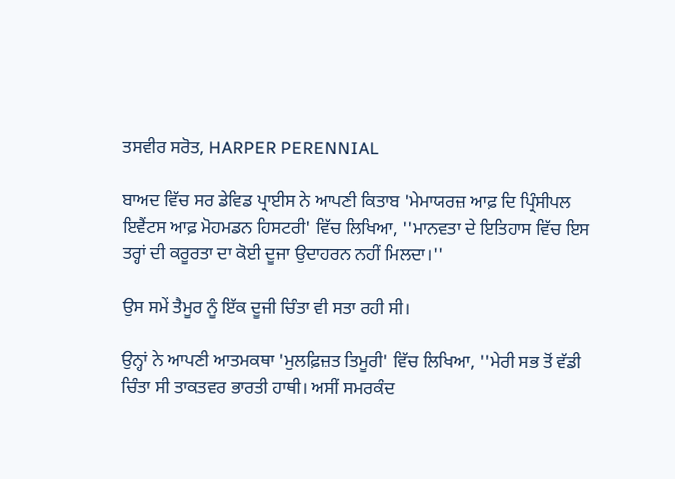ਤਸਵੀਰ ਸਰੋਤ, HARPER PERENNIAL

ਬਾਅਦ ਵਿੱਚ ਸਰ ਡੇਵਿਡ ਪ੍ਰਾਈਸ ਨੇ ਆਪਣੀ ਕਿਤਾਬ 'ਮੇਮਾਯਰਜ਼ ਆਫ਼ ਦਿ ਪ੍ਰਿੰਸੀਪਲ ਇਵੈਂਟਸ ਆਫ਼ ਮੋਹਮਡਨ ਹਿਸਟਰੀ' ਵਿੱਚ ਲਿਖਿਆ, ''ਮਾਨਵਤਾ ਦੇ ਇਤਿਹਾਸ ਵਿੱਚ ਇਸ ਤਰ੍ਹਾਂ ਦੀ ਕਰੂਰਤਾ ਦਾ ਕੋਈ ਦੂਜਾ ਉਦਾਹਰਨ ਨਹੀਂ ਮਿਲਦਾ।''

ਉਸ ਸਮੇਂ ਤੈਮੂਰ ਨੂੰ ਇੱਕ ਦੂਜੀ ਚਿੰਤਾ ਵੀ ਸਤਾ ਰਹੀ ਸੀ।

ਉਨ੍ਹਾਂ ਨੇ ਆਪਣੀ ਆਤਮਕਥਾ 'ਮੁਲਫ਼ਿਜ਼ਤ ਤਿਮੂਰੀ' ਵਿੱਚ ਲਿਖਿਆ, ''ਮੇਰੀ ਸਭ ਤੋਂ ਵੱਡੀ ਚਿੰਤਾ ਸੀ ਤਾਕਤਵਰ ਭਾਰਤੀ ਹਾਥੀ। ਅਸੀਂ ਸਮਰਕੰਦ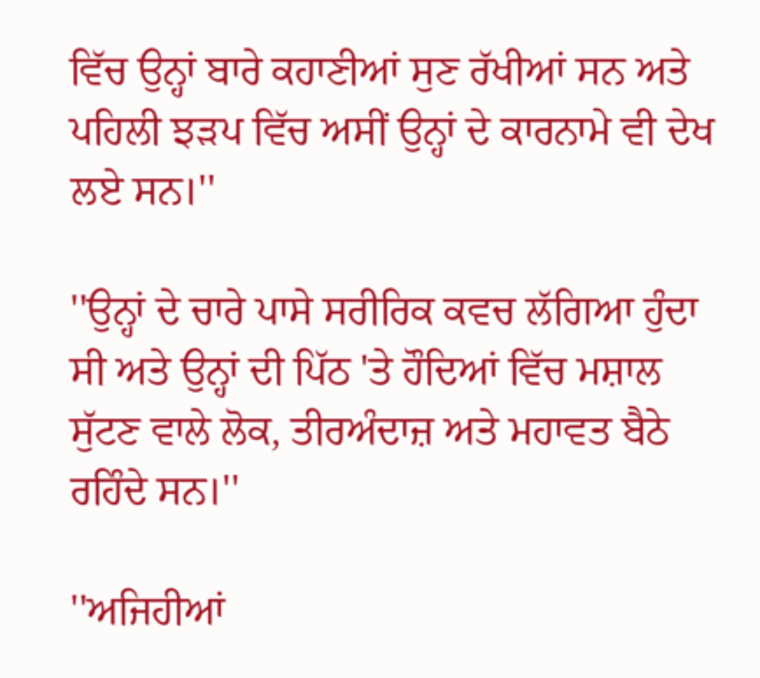ਵਿੱਚ ਉਨ੍ਹਾਂ ਬਾਰੇ ਕਹਾਣੀਆਂ ਸੁਣ ਰੱਖੀਆਂ ਸਨ ਅਤੇ ਪਹਿਲੀ ਝੜਪ ਵਿੱਚ ਅਸੀਂ ਉਨ੍ਹਾਂ ਦੇ ਕਾਰਨਾਮੇ ਵੀ ਦੇਖ ਲਏ ਸਨ।''

''ਉਨ੍ਹਾਂ ਦੇ ਚਾਰੇ ਪਾਸੇ ਸਰੀਰਿਕ ਕਵਚ ਲੱਗਿਆ ਹੁੰਦਾ ਸੀ ਅਤੇ ਉਨ੍ਹਾਂ ਦੀ ਪਿੱਠ 'ਤੇ ਹੌਦਿਆਂ ਵਿੱਚ ਮਸ਼ਾਲ ਸੁੱਟਣ ਵਾਲੇ ਲੋਕ, ਤੀਰਅੰਦਾਜ਼ ਅਤੇ ਮਹਾਵਤ ਬੈਠੇ ਰਹਿੰਦੇ ਸਨ।''

''ਅਜਿਹੀਆਂ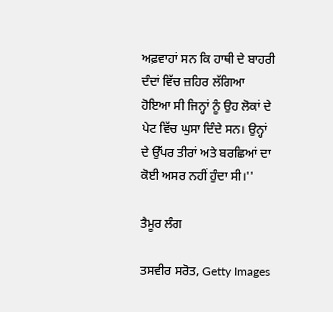ਅਫ਼ਵਾਹਾਂ ਸਨ ਕਿ ਹਾਥੀ ਦੇ ਬਾਹਰੀ ਦੰਦਾਂ ਵਿੱਚ ਜ਼ਹਿਰ ਲੱਗਿਆ ਹੋਇਆ ਸੀ ਜਿਨ੍ਹਾਂ ਨੂੰ ਉਹ ਲੋਕਾਂ ਦੇ ਪੇਟ ਵਿੱਚ ਘੁਸਾ ਦਿੰਦੇ ਸਨ। ਉਨ੍ਹਾਂ ਦੇ ਉੱਪਰ ਤੀਰਾਂ ਅਤੇ ਬਰਛਿਆਂ ਦਾ ਕੋਈ ਅਸਰ ਨਹੀਂ ਹੁੰਦਾ ਸੀ।''

ਤੈਮੂਰ ਲੰਗ

ਤਸਵੀਰ ਸਰੋਤ, Getty Images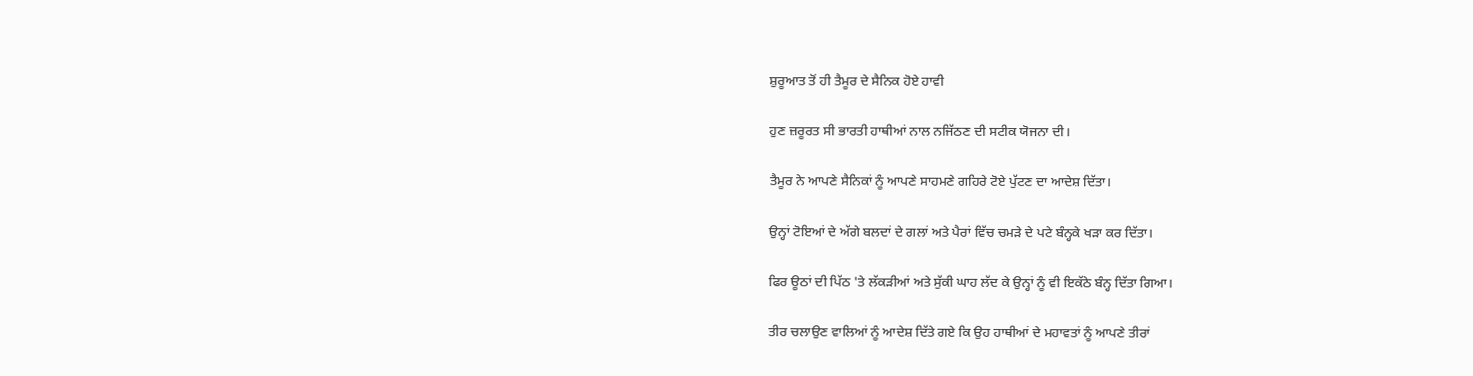ਸ਼ੁਰੂਆਤ ਤੋਂ ਹੀ ਤੈਮੂਰ ਦੇ ਸੈਨਿਕ ਹੋਏ ਹਾਵੀ

ਹੁਣ ਜ਼ਰੂਰਤ ਸੀ ਭਾਰਤੀ ਹਾਥੀਆਂ ਨਾਲ ਨਜਿੱਠਣ ਦੀ ਸਟੀਕ ਯੋਜਨਾ ਦੀ।

ਤੈਮੂਰ ਨੇ ਆਪਣੇ ਸੈਨਿਕਾਂ ਨੂੰ ਆਪਣੇ ਸਾਹਮਣੇ ਗਹਿਰੇ ਟੋਏ ਪੁੱਟਣ ਦਾ ਆਦੇਸ਼ ਦਿੱਤਾ।

ਉਨ੍ਹਾਂ ਟੋਇਆਂ ਦੇ ਅੱਗੇ ਬਲਦਾਂ ਦੇ ਗਲਾਂ ਅਤੇ ਪੈਰਾਂ ਵਿੱਚ ਚਮੜੇ ਦੇ ਪਟੇ ਬੰਨ੍ਹਕੇ ਖੜਾ ਕਰ ਦਿੱਤਾ।

ਫਿਰ ਊਠਾਂ ਦੀ ਪਿੱਠ 'ਤੇ ਲੱਕੜੀਆਂ ਅਤੇ ਸੁੱਕੀ ਘਾਹ ਲੱਦ ਕੇ ਉਨ੍ਹਾਂ ਨੂੰ ਵੀ ਇਕੱਠੇ ਬੰਨ੍ਹ ਦਿੱਤਾ ਗਿਆ।

ਤੀਰ ਚਲਾਉਣ ਵਾਲਿਆਂ ਨੂੰ ਆਦੇਸ਼ ਦਿੱਤੇ ਗਏ ਕਿ ਉਹ ਹਾਥੀਆਂ ਦੇ ਮਹਾਵਤਾਂ ਨੂੰ ਆਪਣੇ ਤੀਰਾਂ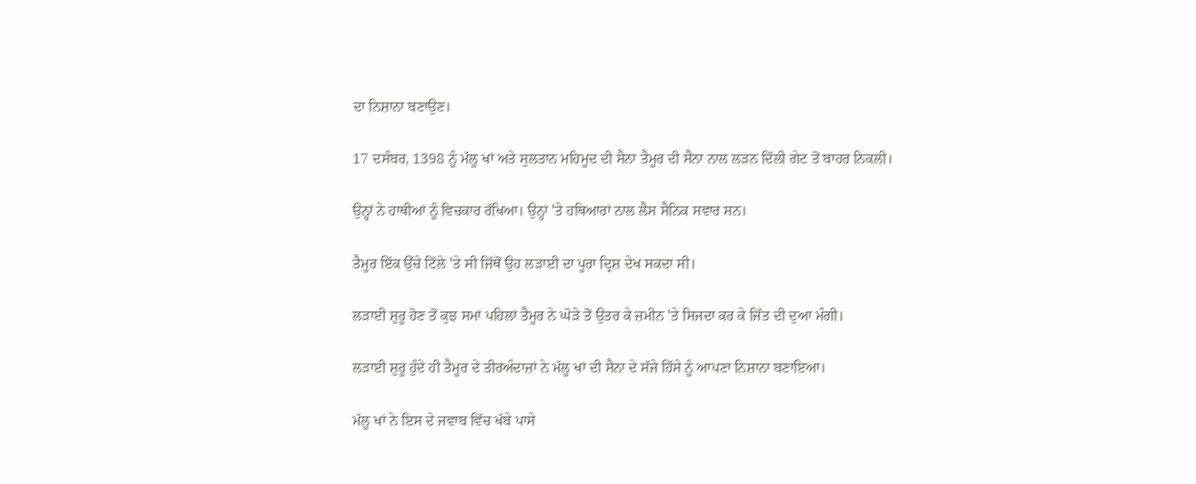ਦਾ ਨਿਸ਼ਾਨਾ ਬਣਾਉਣ।

17 ਦਸੰਬਰ, 1398 ਨੂੰ ਮੱਲੂ ਖਾਂ ਅਤੇ ਸੁਲਤਾਨ ਮਹਿਮੂਦ ਦੀ ਸੈਨਾ ਤੈਮੂਰ ਦੀ ਸੈਨਾ ਨਾਲ ਲੜਨ ਦਿੱਲੀ ਗੇਟ ਤੋਂ ਬਾਹਰ ਨਿਕਲੀ।

ਉਨ੍ਹਾਂ ਨੇ ਹਾਥੀਆਂ ਨੂੰ ਵਿਚਕਾਰ ਰੱਖਿਆ। ਉਨ੍ਹਾਂ 'ਤੇ ਹਥਿਆਰਾਂ ਨਾਲ ਲੈਸ ਸੈਨਿਕ ਸਵਾਰ ਸਨ।

ਤੈਮੂਰ ਇੱਕ ਉੱਚੇ ਟਿੱਲੇ 'ਤੇ ਸੀ ਜਿੱਥੋਂ ਉਹ ਲੜਾਈ ਦਾ ਪੂਰਾ ਦ੍ਰਿਸ਼ ਦੇਖ ਸਕਦਾ ਸੀ।

ਲੜਾਈ ਸ਼ੁਰੂ ਹੋਣ ਤੋਂ ਕੁਝ ਸਮਾਂ ਪਹਿਲਾਂ ਤੈਮੂਰ ਨੇ ਘੋੜੇ ਤੋਂ ਉਤਰ ਕੇ ਜ਼ਮੀਨ 'ਤੇ ਸਿਜਦਾ ਕਰ ਕੇ ਜਿੱਤ ਦੀ ਦੁਆ ਮੰਗੀ।

ਲੜਾਈ ਸ਼ੁਰੂ ਹੁੰਦੇ ਹੀ ਤੈਮੂਰ ਦੇ ਤੀਰਅੰਦਾਜ਼ਾਂ ਨੇ ਮੱਲੂ ਖਾਂ ਦੀ ਸੈਨਾ ਦੇ ਸੱਜੇ ਹਿੱਸੇ ਨੂੰ ਆਪਣਾ ਨਿਸ਼ਾਨਾ ਬਣਾਇਆ।

ਮੱਲੂ ਖਾਂ ਨੇ ਇਸ ਦੇ ਜਵਾਬ ਵਿੱਚ ਖੱਬੇ ਪਾਸੇ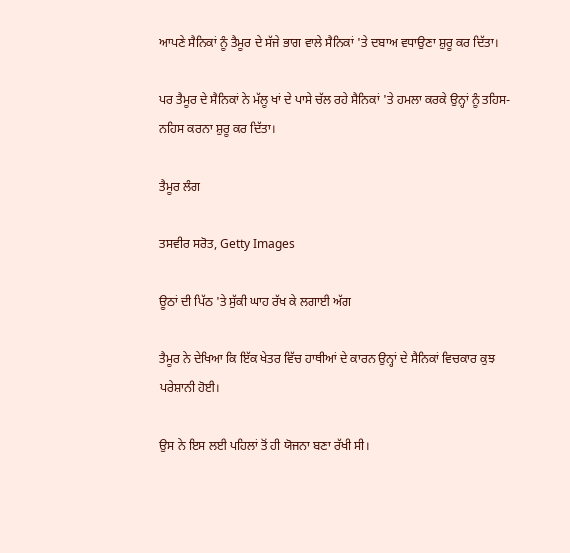ਆਪਣੇ ਸੈਨਿਕਾਂ ਨੂੰ ਤੈਮੂਰ ਦੇ ਸੱਜੇ ਭਾਗ ਵਾਲੇ ਸੈਨਿਕਾਂ 'ਤੇ ਦਬਾਅ ਵਧਾਉਣਾ ਸ਼ੁਰੂ ਕਰ ਦਿੱਤਾ।

ਪਰ ਤੈਮੂਰ ਦੇ ਸੈਨਿਕਾਂ ਨੇ ਮੱਲੂ ਖਾਂ ਦੇ ਪਾਸੇ ਚੱਲ ਰਹੇ ਸੈਨਿਕਾਂ 'ਤੇ ਹਮਲਾ ਕਰਕੇ ਉਨ੍ਹਾਂ ਨੂੰ ਤਹਿਸ-ਨਹਿਸ ਕਰਨਾ ਸ਼ੁਰੂ ਕਰ ਦਿੱਤਾ।

ਤੈਮੂਰ ਲੰਗ

ਤਸਵੀਰ ਸਰੋਤ, Getty Images

ਊਠਾਂ ਦੀ ਪਿੱਠ 'ਤੇ ਸੁੱਕੀ ਘਾਹ ਰੱਖ ਕੇ ਲਗਾਈ ਅੱਗ

ਤੈਮੂਰ ਨੇ ਦੇਖਿਆ ਕਿ ਇੱਕ ਖੇਤਰ ਵਿੱਚ ਹਾਥੀਆਂ ਦੇ ਕਾਰਨ ਉਨ੍ਹਾਂ ਦੇ ਸੈਨਿਕਾਂ ਵਿਚਕਾਰ ਕੁਝ ਪਰੇਸ਼ਾਨੀ ਹੋਈ।

ਉਸ ਨੇ ਇਸ ਲਈ ਪਹਿਲਾਂ ਤੋਂ ਹੀ ਯੋਜਨਾ ਬਣਾ ਰੱਖੀ ਸੀ।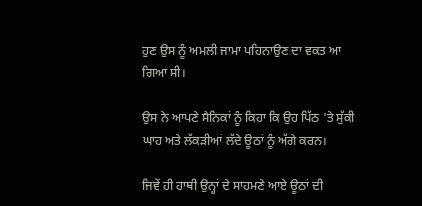ਹੁਣ ਉਸ ਨੂੰ ਅਮਲੀ ਜਾਮਾ ਪਹਿਨਾਉਣ ਦਾ ਵਕਤ ਆ ਗਿਆ ਸੀ।

ਉਸ ਨੇ ਆਪਣੇ ਸੈਨਿਕਾਂ ਨੂੰ ਕਿਹਾ ਕਿ ਉਹ ਪਿੱਠ 'ਤੇ ਸੁੱਕੀ ਘਾਹ ਅਤੇ ਲੱਕੜੀਆਂ ਲੱਦੇ ਊਠਾਂ ਨੂੰ ਅੱਗੇ ਕਰਨ।

ਜਿਵੇਂ ਹੀ ਹਾਥੀ ਉਨ੍ਹਾਂ ਦੇ ਸਾਹਮਣੇ ਆਏ ਊਠਾਂ ਦੀ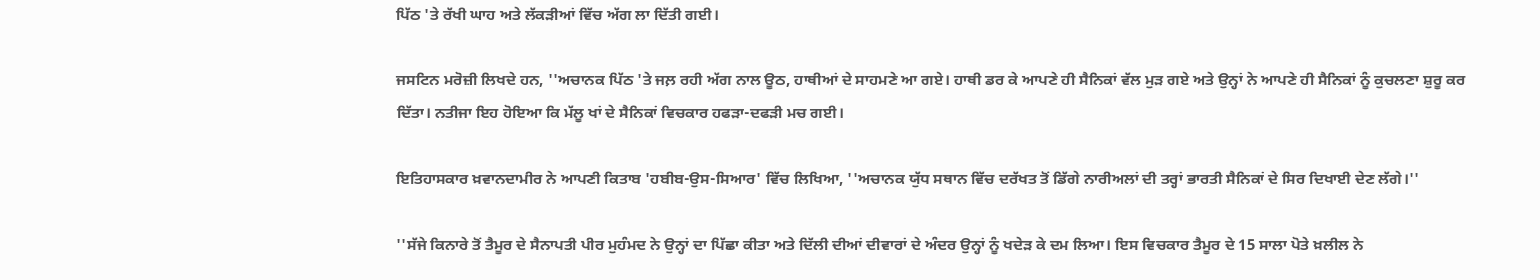ਪਿੱਠ 'ਤੇ ਰੱਖੀ ਘਾਹ ਅਤੇ ਲੱਕੜੀਆਂ ਵਿੱਚ ਅੱਗ ਲਾ ਦਿੱਤੀ ਗਈ।

ਜਸਟਿਨ ਮਰੋਜ਼ੀ ਲਿਖਦੇ ਹਨ, ''ਅਚਾਨਕ ਪਿੱਠ 'ਤੇ ਜਲ਼ ਰਹੀ ਅੱਗ ਨਾਲ ਊਠ, ਹਾਥੀਆਂ ਦੇ ਸਾਹਮਣੇ ਆ ਗਏ। ਹਾਥੀ ਡਰ ਕੇ ਆਪਣੇ ਹੀ ਸੈਨਿਕਾਂ ਵੱਲ ਮੁੜ ਗਏ ਅਤੇ ਉਨ੍ਹਾਂ ਨੇ ਆਪਣੇ ਹੀ ਸੈਨਿਕਾਂ ਨੂੰ ਕੁਚਲਣਾ ਸ਼ੁਰੂ ਕਰ ਦਿੱਤਾ। ਨਤੀਜਾ ਇਹ ਹੋਇਆ ਕਿ ਮੱਲੂ ਖਾਂ ਦੇ ਸੈਨਿਕਾਂ ਵਿਚਕਾਰ ਹਫੜਾ-ਦਫੜੀ ਮਚ ਗਈ।

ਇਤਿਹਾਸਕਾਰ ਖ਼ਵਾਨਦਾਮੀਰ ਨੇ ਆਪਣੀ ਕਿਤਾਬ 'ਹਬੀਬ-ਉਸ-ਸਿਆਰ' ਵਿੱਚ ਲਿਖਿਆ, ''ਅਚਾਨਕ ਯੁੱਧ ਸਥਾਨ ਵਿੱਚ ਦਰੱਖਤ ਤੋਂ ਡਿੱਗੇ ਨਾਰੀਅਲਾਂ ਦੀ ਤਰ੍ਹਾਂ ਭਾਰਤੀ ਸੈਨਿਕਾਂ ਦੇ ਸਿਰ ਦਿਖਾਈ ਦੇਣ ਲੱਗੇ।''

''ਸੱਜੇ ਕਿਨਾਰੇ ਤੋਂ ਤੈਮੂਰ ਦੇ ਸੈਨਾਪਤੀ ਪੀਰ ਮੁਹੰਮਦ ਨੇ ਉਨ੍ਹਾਂ ਦਾ ਪਿੱਛਾ ਕੀਤਾ ਅਤੇ ਦਿੱਲੀ ਦੀਆਂ ਦੀਵਾਰਾਂ ਦੇ ਅੰਦਰ ਉਨ੍ਹਾਂ ਨੂੰ ਖਦੇੜ ਕੇ ਦਮ ਲਿਆ। ਇਸ ਵਿਚਕਾਰ ਤੈਮੂਰ ਦੇ 15 ਸਾਲਾ ਪੋਤੇ ਖ਼ਲੀਲ ਨੇ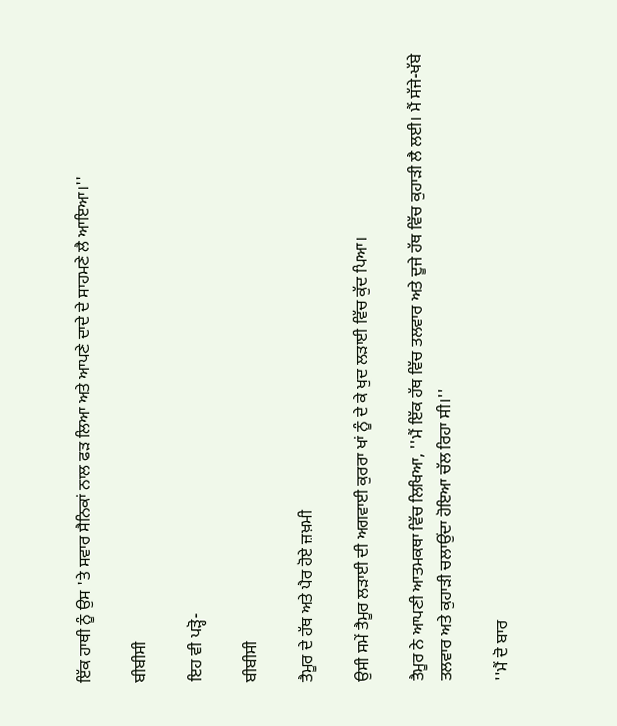ਇੱਕ ਹਾਥੀ ਨੂੰ ਉਸ 'ਤੇ ਸਵਾਰ ਸੈਨਿਕਾਂ ਨਾਲ ਫੜ ਲਿਆ ਅਤੇ ਆਪਣੇ ਦਾਦੇ ਦੇ ਸਾਹਮਣੇ ਲੈ ਆਇਆ।''

ਬੀਬੀਸੀ

ਇਹ ਵੀ ਪੜ੍ਹੋ-

ਬੀਬੀਸੀ

ਤੈਮੂਰ ਦੇ ਹੱਥ ਅਤੇ ਪੈਰ ਹੋਏ ਜ਼ਖ਼ਮੀ

ਉਸੀ ਸਮੇਂ ਤੈਮੂਰ ਲੜਾਈ ਦੀ ਅਗਵਾਈ ਕੁਰਰਾ ਖਾਂ ਨੂੰ ਦੇ ਕੇ ਖੁਦ ਲੜਾਈ ਵਿੱਚ ਕੁੱਦ ਪਿਆ।

ਤੈਮੂਰ ਨੇ ਆਪਣੀ ਆਤਮਕਥਾ ਵਿੱਚ ਲਿਖਿਆ, ''ਮੈਂ ਇੱਕ ਹੱਥ ਵਿੱਚ ਤਲਵਾਰ ਅਤੇ ਦੂਜੇ ਹੱਥ ਵਿੱਚ ਕੁਹਾੜੀ ਲੈ ਲਈ। ਮੈਂ ਸੱਜੇ-ਖੱਬੇ ਤਲਵਾਰ ਅਤੇ ਕੁਹਾੜੀ ਚਲਾਉਂਦਾ ਹੋਇਆ ਚੱਲ ਰਿਹਾ ਸੀ।''

''ਮੈਂ ਦੋ ਬਾਰ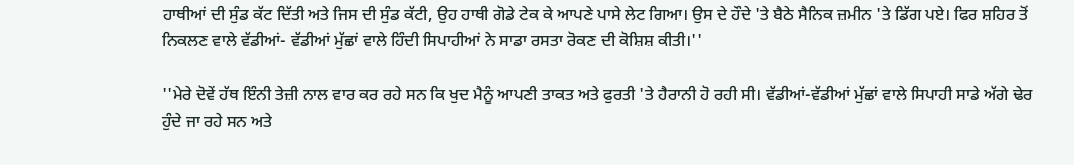ਹਾਥੀਆਂ ਦੀ ਸੁੰਡ ਕੱਟ ਦਿੱਤੀ ਅਤੇ ਜਿਸ ਦੀ ਸੁੰਡ ਕੱਟੀ, ਉਹ ਹਾਥੀ ਗੋਡੇ ਟੇਕ ਕੇ ਆਪਣੇ ਪਾਸੇ ਲੇਟ ਗਿਆ। ਉਸ ਦੇ ਹੌਦੇ 'ਤੇ ਬੈਠੇ ਸੈਨਿਕ ਜ਼ਮੀਨ 'ਤੇ ਡਿੱਗ ਪਏ। ਫਿਰ ਸ਼ਹਿਰ ਤੋਂ ਨਿਕਲਣ ਵਾਲੇ ਵੱਡੀਆਂ- ਵੱਡੀਆਂ ਮੁੱਛਾਂ ਵਾਲੇ ਹਿੰਦੀ ਸਿਪਾਹੀਆਂ ਨੇ ਸਾਡਾ ਰਸਤਾ ਰੋਕਣ ਦੀ ਕੋਸ਼ਿਸ਼ ਕੀਤੀ।''

''ਮੇਰੇ ਦੋਵੇਂ ਹੱਥ ਇੰਨੀ ਤੇਜ਼ੀ ਨਾਲ ਵਾਰ ਕਰ ਰਹੇ ਸਨ ਕਿ ਖੁਦ ਮੈਨੂੰ ਆਪਣੀ ਤਾਕਤ ਅਤੇ ਫੁਰਤੀ 'ਤੇ ਹੈਰਾਨੀ ਹੋ ਰਹੀ ਸੀ। ਵੱਡੀਆਂ-ਵੱਡੀਆਂ ਮੁੱਛਾਂ ਵਾਲੇ ਸਿਪਾਹੀ ਸਾਡੇ ਅੱਗੇ ਢੇਰ ਹੁੰਦੇ ਜਾ ਰਹੇ ਸਨ ਅਤੇ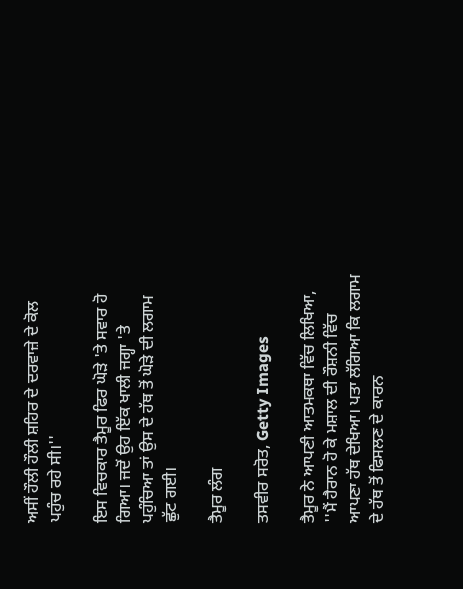ਅਸੀਂ ਹੌਲੀ ਹੌਲੀ ਸ਼ਹਿਰ ਦੇ ਦਰਵਾਜ਼ੇ ਦੇ ਕੋਲ ਪਹੁੰਚ ਰਹੇ ਸੀ।''

ਇਸ ਵਿਚਕਾਰ ਤੈਮੂਰ ਫਿਰ ਘੋੜੇ 'ਤੇ ਸਵਾਰ ਹੋ ਗਿਆ। ਜਦੋਂ ਉਹ ਇੱਕ ਖਾਲੀ ਜਗ੍ਹਾ 'ਤੇ ਪਹੁੰਚਿਆ ਤਾਂ ਉਸ ਦੇ ਹੱਥ ਤੋਂ ਘੋੜੇ ਦੀ ਲਗਾਮ ਛੁੱਟ ਗਈ।

ਤੈਮੂਰ ਲੰਗ

ਤਸਵੀਰ ਸਰੋਤ, Getty Images

ਤੈਮੂਰ ਨੇ ਆਪਣੀ ਆਤਮਕਥਾ ਵਿੱਚ ਲਿਖਿਆ, ''ਮੈਂ ਹੈਰਾਨ ਹੋ ਕੇ ਮਸ਼ਾਲ ਦੀ ਰੌਸ਼ਨੀ ਵਿੱਚ ਆਪਣਾ ਹੱਥ ਦੇਖਿਆ। ਪਤਾ ਲੱਗਿਆ ਕਿ ਲਗਾਮ ਦੇ ਹੱਥ ਤੋਂ ਫਿਸਲਣ ਦੇ ਕਾਰਨ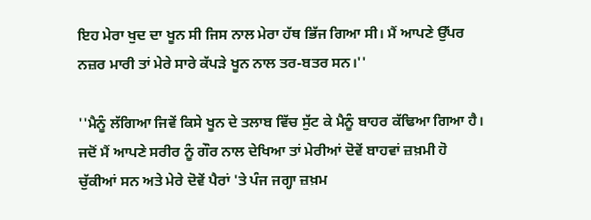ਇਹ ਮੇਰਾ ਖੁਦ ਦਾ ਖੂਨ ਸੀ ਜਿਸ ਨਾਲ ਮੇਰਾ ਹੱਥ ਭਿੱਜ ਗਿਆ ਸੀ। ਮੈਂ ਆਪਣੇ ਉੱਪਰ ਨਜ਼ਰ ਮਾਰੀ ਤਾਂ ਮੇਰੇ ਸਾਰੇ ਕੱਪੜੇ ਖੂਨ ਨਾਲ ਤਰ-ਬਤਰ ਸਨ।''

''ਮੈਨੂੰ ਲੱਗਿਆ ਜਿਵੇਂ ਕਿਸੇ ਖੂਨ ਦੇ ਤਲਾਬ ਵਿੱਚ ਸੁੱਟ ਕੇ ਮੈਨੂੰ ਬਾਹਰ ਕੱਢਿਆ ਗਿਆ ਹੈ। ਜਦੋਂ ਮੈਂ ਆਪਣੇ ਸਰੀਰ ਨੂੰ ਗੌਰ ਨਾਲ ਦੇਖਿਆ ਤਾਂ ਮੇਰੀਆਂ ਦੋਵੇਂ ਬਾਹਵਾਂ ਜ਼ਖ਼ਮੀ ਹੋ ਚੁੱਕੀਆਂ ਸਨ ਅਤੇ ਮੇਰੇ ਦੋਵੇਂ ਪੈਰਾਂ 'ਤੇ ਪੰਜ ਜਗ੍ਹਾ ਜ਼ਖ਼ਮ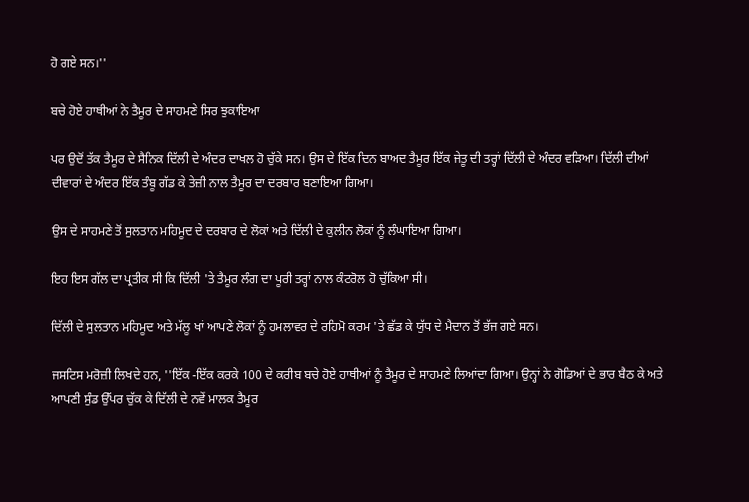ਹੋ ਗਏ ਸਨ।''

ਬਚੇ ਹੋਏ ਹਾਥੀਆਂ ਨੇ ਤੈਮੂਰ ਦੇ ਸਾਹਮਣੇ ਸਿਰ ਝੁਕਾਇਆ

ਪਰ ਉਦੋਂ ਤੱਕ ਤੈਮੂਰ ਦੇ ਸੈਨਿਕ ਦਿੱਲੀ ਦੇ ਅੰਦਰ ਦਾਖਲ ਹੋ ਚੁੱਕੇ ਸਨ। ਉਸ ਦੇ ਇੱਕ ਦਿਨ ਬਾਅਦ ਤੈਮੂਰ ਇੱਕ ਜੇਤੂ ਦੀ ਤਰ੍ਹਾਂ ਦਿੱਲੀ ਦੇ ਅੰਦਰ ਵੜਿਆ। ਦਿੱਲੀ ਦੀਆਂ ਦੀਵਾਰਾਂ ਦੇ ਅੰਦਰ ਇੱਕ ਤੰਬੂ ਗੱਡ ਕੇ ਤੇਜ਼ੀ ਨਾਲ ਤੈਮੂਰ ਦਾ ਦਰਬਾਰ ਬਣਾਇਆ ਗਿਆ।

ਉਸ ਦੇ ਸਾਹਮਣੇ ਤੋਂ ਸੁਲਤਾਨ ਮਹਿਮੂਦ ਦੇ ਦਰਬਾਰ ਦੇ ਲੋਕਾਂ ਅਤੇ ਦਿੱਲੀ ਦੇ ਕੁਲੀਨ ਲੋਕਾਂ ਨੂੰ ਲੰਘਾਇਆ ਗਿਆ।

ਇਹ ਇਸ ਗੱਲ ਦਾ ਪ੍ਰਤੀਕ ਸੀ ਕਿ ਦਿੱਲੀ 'ਤੇ ਤੈਮੂਰ ਲੰਗ ਦਾ ਪੂਰੀ ਤਰ੍ਹਾਂ ਨਾਲ ਕੰਟਰੋਲ ਹੋ ਚੁੱਕਿਆ ਸੀ।

ਦਿੱਲੀ ਦੇ ਸੁਲਤਾਨ ਮਹਿਮੂਦ ਅਤੇ ਮੱਲੂ ਖਾਂ ਆਪਣੇ ਲੋਕਾਂ ਨੂੰ ਹਮਲਾਵਰ ਦੇ ਰਹਿਮੋ ਕਰਮ 'ਤੇ ਛੱਡ ਕੇ ਯੁੱਧ ਦੇ ਮੈਦਾਨ ਤੋਂ ਭੱਜ ਗਏ ਸਨ।

ਜਸਟਿਸ ਮਰੋਜ਼ੀ ਲਿਖਦੇ ਹਨ, ''ਇੱਕ -ਇੱਕ ਕਰਕੇ 100 ਦੇ ਕਰੀਬ ਬਚੇ ਹੋਏ ਹਾਥੀਆਂ ਨੂੰ ਤੈਮੂਰ ਦੇ ਸਾਹਮਣੇ ਲਿਆਂਦਾ ਗਿਆ। ਉਨ੍ਹਾਂ ਨੇ ਗੋਡਿਆਂ ਦੇ ਭਾਰ ਬੈਠ ਕੇ ਅਤੇ ਆਪਣੀ ਸੁੰਡ ਉੱਪਰ ਚੁੱਕ ਕੇ ਦਿੱਲੀ ਦੇ ਨਵੇਂ ਮਾਲਕ ਤੈਮੂਰ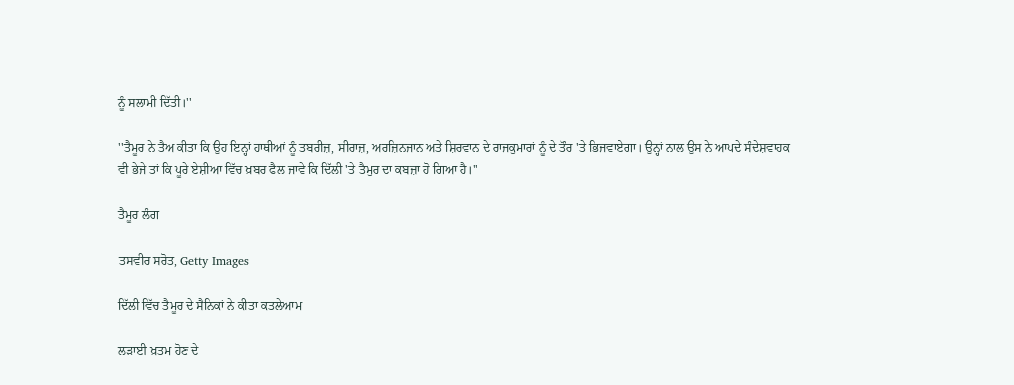ਨੂੰ ਸਲਾਮੀ ਦਿੱਤੀ।''

''ਤੈਮੂਰ ਨੇ ਤੈਅ ਕੀਤਾ ਕਿ ਉਹ ਇਨ੍ਹਾਂ ਹਾਥੀਆਂ ਨੂੰ ਤਬਰੀਜ਼, ਸੀਰਾਜ਼, ਅਰਜ਼ਿਨਜਾਨ ਅਤੇ ਸ਼ਿਰਵਾਨ ਦੇ ਰਾਜਕੁਮਾਰਾਂ ਨੂੰ ਦੇ ਤੌਰ 'ਤੇ ਭਿਜਵਾਏਗਾ। ਉਨ੍ਹਾਂ ਨਾਲ ਉਸ ਨੇ ਆਪਦੇ ਸੰਦੇਸ਼ਵਾਹਕ ਵੀ ਭੇਜੇ ਤਾਂ ਕਿ ਪੂਰੇ ਏਸ਼ੀਆ ਵਿੱਚ ਖ਼ਬਰ ਫੈਲ ਜਾਵੇ ਕਿ ਦਿੱਲੀ 'ਤੇ ਤੈਮੁਰ ਦਾ ਕਬਜ਼ਾ ਹੋ ਗਿਆ ਹੈ।''

ਤੈਮੂਰ ਲੰਗ

ਤਸਵੀਰ ਸਰੋਤ, Getty Images

ਦਿੱਲੀ ਵਿੱਚ ਤੈਮੂਰ ਦੇ ਸੈਨਿਕਾਂ ਨੇ ਕੀਤਾ ਕਤਲੇਆਮ

ਲੜਾਈ ਖ਼ਤਮ ਹੋਣ ਦੇ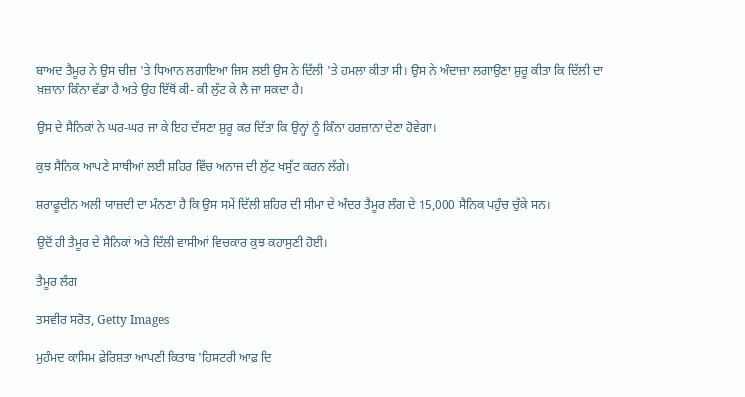ਬਾਅਦ ਤੈਮੂਰ ਨੇ ਉਸ ਚੀਜ਼ 'ਤੇ ਧਿਆਨ ਲਗਾਇਆ ਜਿਸ ਲਈ ਉਸ ਨੇ ਦਿੱਲੀ 'ਤੇ ਹਮਲਾ ਕੀਤਾ ਸੀ। ਉਸ ਨੇ ਅੰਦਾਜ਼ਾ ਲਗਾਉਣਾ ਸ਼ੁਰੂ ਕੀਤਾ ਕਿ ਦਿੱਲੀ ਦਾ ਖ਼ਜ਼ਾਨਾ ਕਿੰਨਾ ਵੱਡਾ ਹੈ ਅਤੇ ਉਹ ਇੱਥੋਂ ਕੀ- ਕੀ ਲੁੱਟ ਕੇ ਲੈ ਜਾ ਸਕਦਾ ਹੈ।

ਉਸ ਦੇ ਸੈਨਿਕਾਂ ਨੇ ਘਰ-ਘਰ ਜਾ ਕੇ ਇਹ ਦੱਸਣਾ ਸ਼ੁਰੂ ਕਰ ਦਿੱਤਾ ਕਿ ਉਨ੍ਹਾਂ ਨੂੰ ਕਿੰਨਾ ਹਰਜ਼ਾਨਾ ਦੇਣਾ ਹੋਵੇਗਾ।

ਕੁਝ ਸੈਨਿਕ ਆਪਣੇ ਸਾਥੀਆਂ ਲਈ ਸ਼ਹਿਰ ਵਿੱਚ ਅਨਾਜ ਦੀ ਲੁੱਟ ਖਸੁੱਟ ਕਰਨ ਲੱਗੇ।

ਸ਼ਰਾਫੂਦੀਨ ਅਲੀ ਯਾਜ਼ਦੀ ਦਾ ਮੰਨਣਾ ਹੈ ਕਿ ਉਸ ਸਮੇਂ ਦਿੱਲੀ ਸ਼ਹਿਰ ਦੀ ਸੀਮਾ ਦੇ ਅੰਦਰ ਤੈਮੂਰ ਲੰਗ ਦੇ 15,000 ਸੈਨਿਕ ਪਹੁੰਚ ਚੁੱਕੇ ਸਨ।

ਉਦੋਂ ਹੀ ਤੈਮੂਰ ਦੇ ਸੈਨਿਕਾਂ ਅਤੇ ਦਿੱਲੀ ਵਾਸੀਆਂ ਵਿਚਕਾਰ ਕੁਝ ਕਹਾਸੁਣੀ ਹੋਈ।

ਤੈਮੂਰ ਲੰਗ

ਤਸਵੀਰ ਸਰੋਤ, Getty Images

ਮੁਹੰਮਦ ਕਾਸਿਮ ਫ਼ੇਰਿਸ਼ਤਾ ਆਪਣੀ ਕਿਤਾਬ 'ਹਿਸਟਰੀ ਆਫ਼ ਦਿ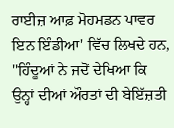ਰਾਈਜ਼ ਆਫ਼ ਮੋਹਮਡਨ ਪਾਵਰ ਇਨ ਇੰਡੀਆ' ਵਿੱਚ ਲਿਖਦੇ ਹਨ, ''ਹਿੰਦੂਆਂ ਨੇ ਜਦੋਂ ਦੇਖਿਆ ਕਿ ਉਨ੍ਹਾਂ ਦੀਆਂ ਔਰਤਾਂ ਦੀ ਬੇਇੱਜ਼ਤੀ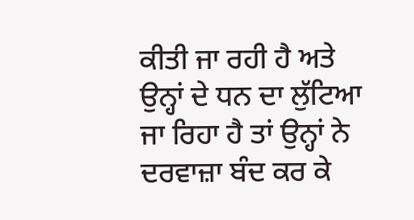ਕੀਤੀ ਜਾ ਰਹੀ ਹੈ ਅਤੇ ਉਨ੍ਹਾਂ ਦੇ ਧਨ ਦਾ ਲੁੱਟਿਆ ਜਾ ਰਿਹਾ ਹੈ ਤਾਂ ਉਨ੍ਹਾਂ ਨੇ ਦਰਵਾਜ਼ਾ ਬੰਦ ਕਰ ਕੇ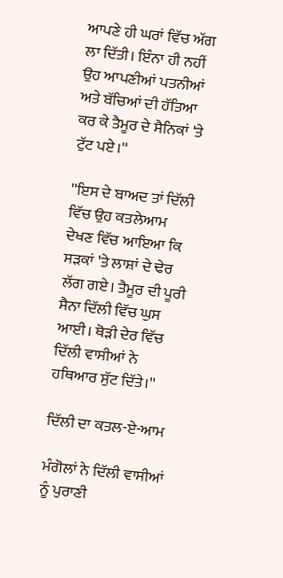ਆਪਣੇ ਹੀ ਘਰਾਂ ਵਿੱਚ ਅੱਗ ਲਾ ਦਿੱਤੀ। ਇੰਨਾ ਹੀ ਨਹੀਂ ਉਹ ਆਪਣੀਆਂ ਪਤਨੀਆਂ ਅਤੇ ਬੱਚਿਆਂ ਦੀ ਹੱਤਿਆ ਕਰ ਕੇ ਤੈਮੂਰ ਦੇ ਸੈਨਿਕਾਂ 'ਤੇ ਟੁੱਟ ਪਏ।''

''ਇਸ ਦੇ ਬਾਅਦ ਤਾਂ ਦਿੱਲੀ ਵਿੱਚ ਉਹ ਕਤਲੇਆਮ ਦੇਖਣ ਵਿੱਚ ਆਇਆ ਕਿ ਸੜਕਾਂ 'ਤੇ ਲਾਸ਼ਾਂ ਦੇ ਢੇਰ ਲੱਗ ਗਏ। ਤੈਮੂਰ ਦੀ ਪੂਰੀ ਸੈਨਾ ਦਿੱਲੀ ਵਿੱਚ ਘੁਸ ਆਈ। ਥੋੜੀ ਦੇਰ ਵਿੱਚ ਦਿੱਲੀ ਵਾਸੀਆਂ ਨੇ ਹਥਿਆਰ ਸੁੱਟ ਦਿੱਤੇ।''

ਦਿੱਲੀ ਦਾ ਕਤਲ-ਏ-ਆਮ

ਮੰਗੋਲਾਂ ਨੇ ਦਿੱਲੀ ਵਾਸੀਆਂ ਨੂੰ ਪੁਰਾਣੀ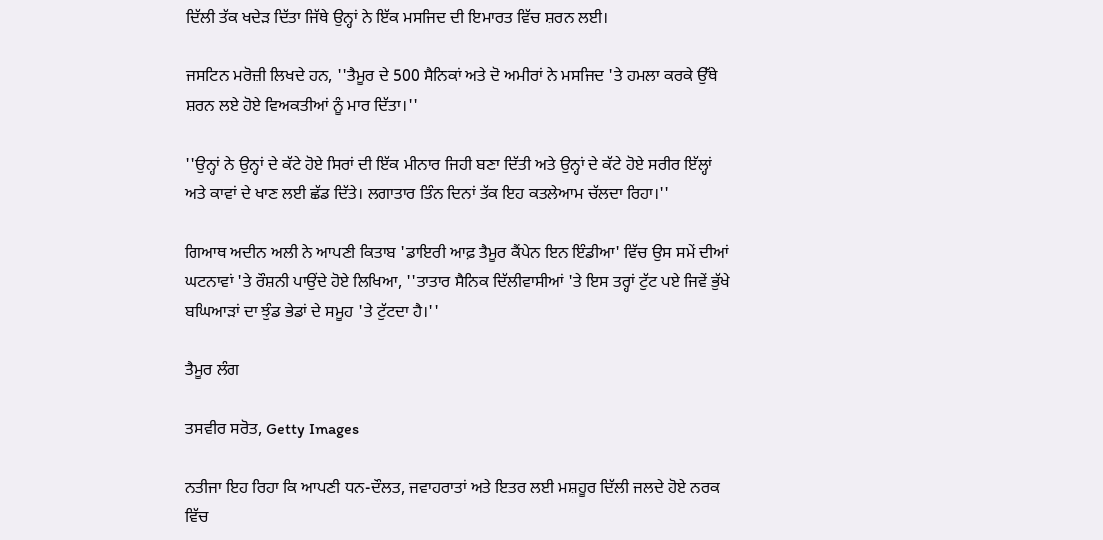ਦਿੱਲੀ ਤੱਕ ਖਦੇੜ ਦਿੱਤਾ ਜਿੱਥੇ ਉਨ੍ਹਾਂ ਨੇ ਇੱਕ ਮਸਜਿਦ ਦੀ ਇਮਾਰਤ ਵਿੱਚ ਸ਼ਰਨ ਲਈ।

ਜਸਟਿਨ ਮਰੋਜ਼ੀ ਲਿਖਦੇ ਹਨ, ''ਤੈਮੂਰ ਦੇ 500 ਸੈਨਿਕਾਂ ਅਤੇ ਦੋ ਅਮੀਰਾਂ ਨੇ ਮਸਜਿਦ 'ਤੇ ਹਮਲਾ ਕਰਕੇ ਉੱਥੇ ਸ਼ਰਨ ਲਏ ਹੋਏ ਵਿਅਕਤੀਆਂ ਨੂੰ ਮਾਰ ਦਿੱਤਾ।''

''ਉਨ੍ਹਾਂ ਨੇ ਉਨ੍ਹਾਂ ਦੇ ਕੱਟੇ ਹੋਏ ਸਿਰਾਂ ਦੀ ਇੱਕ ਮੀਨਾਰ ਜਿਹੀ ਬਣਾ ਦਿੱਤੀ ਅਤੇ ਉਨ੍ਹਾਂ ਦੇ ਕੱਟੇ ਹੋਏ ਸਰੀਰ ਇੱਲ੍ਹਾਂ ਅਤੇ ਕਾਵਾਂ ਦੇ ਖਾਣ ਲਈ ਛੱਡ ਦਿੱਤੇ। ਲਗਾਤਾਰ ਤਿੰਨ ਦਿਨਾਂ ਤੱਕ ਇਹ ਕਤਲੇਆਮ ਚੱਲਦਾ ਰਿਹਾ।''

ਗਿਆਥ ਅਦੀਨ ਅਲੀ ਨੇ ਆਪਣੀ ਕਿਤਾਬ 'ਡਾਇਰੀ ਆਫ਼ ਤੈਮੂਰ ਕੈਂਪੇਨ ਇਨ ਇੰਡੀਆ' ਵਿੱਚ ਉਸ ਸਮੇਂ ਦੀਆਂ ਘਟਨਾਵਾਂ 'ਤੇ ਰੌਸ਼ਨੀ ਪਾਉਂਦੇ ਹੋਏ ਲਿਖਿਆ, ''ਤਾਤਾਰ ਸੈਨਿਕ ਦਿੱਲੀਵਾਸੀਆਂ 'ਤੇ ਇਸ ਤਰ੍ਹਾਂ ਟੁੱਟ ਪਏ ਜਿਵੇਂ ਭੁੱਖੇ ਬਘਿਆੜਾਂ ਦਾ ਝੁੰਡ ਭੇਡਾਂ ਦੇ ਸਮੂਹ 'ਤੇ ਟੁੱਟਦਾ ਹੈ।''

ਤੈਮੂਰ ਲੰਗ

ਤਸਵੀਰ ਸਰੋਤ, Getty Images

ਨਤੀਜਾ ਇਹ ਰਿਹਾ ਕਿ ਆਪਣੀ ਧਨ-ਦੌਲਤ, ਜਵਾਹਰਾਤਾਂ ਅਤੇ ਇਤਰ ਲਈ ਮਸ਼ਹੂਰ ਦਿੱਲੀ ਜਲਦੇ ਹੋਏ ਨਰਕ ਵਿੱਚ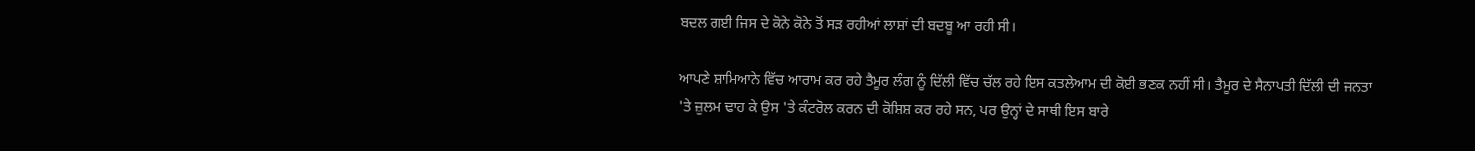ਬਦਲ ਗਈ ਜਿਸ ਦੇ ਕੋਨੇ ਕੋਨੇ ਤੋਂ ਸੜ ਰਹੀਆਂ ਲਾਸ਼ਾਂ ਦੀ ਬਦਬੂ ਆ ਰਹੀ ਸੀ।

ਆਪਣੇ ਸ਼ਾਮਿਆਨੇ ਵਿੱਚ ਆਰਾਮ ਕਰ ਰਹੇ ਤੈਮੂਰ ਲੰਗ ਨੂੰ ਦਿੱਲੀ ਵਿੱਚ ਚੱਲ ਰਹੇ ਇਸ ਕਤਲੇਆਮ ਦੀ ਕੋਈ ਭਣਕ ਨਹੀਂ ਸੀ। ਤੈਮੂਰ ਦੇ ਸੈਨਾਪਤੀ ਦਿੱਲੀ ਦੀ ਜਨਤਾ 'ਤੇ ਜ਼ੁਲਮ ਢਾਹ ਕੇ ਉਸ 'ਤੇ ਕੰਟਰੋਲ ਕਰਨ ਦੀ ਕੋਸ਼ਿਸ਼ ਕਰ ਰਹੇ ਸਨ, ਪਰ ਉਨ੍ਹਾਂ ਦੇ ਸਾਥੀ ਇਸ ਬਾਰੇ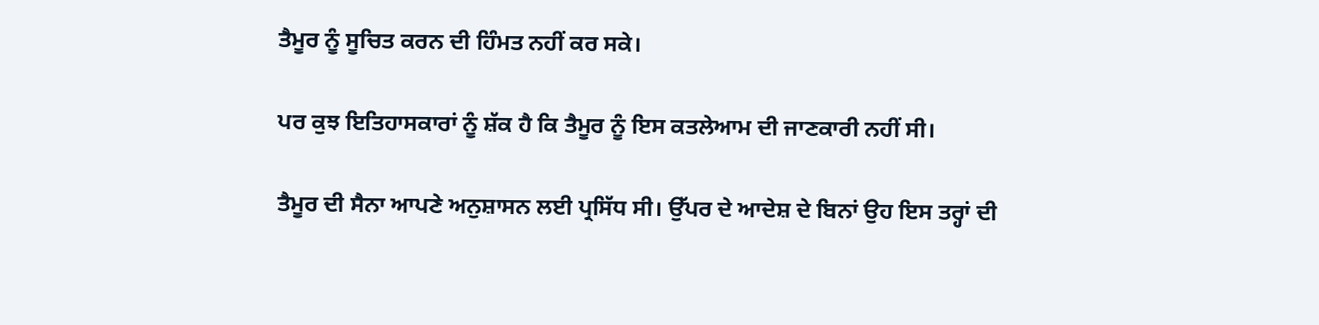ਤੈਮੂਰ ਨੂੰ ਸੂਚਿਤ ਕਰਨ ਦੀ ਹਿੰਮਤ ਨਹੀਂ ਕਰ ਸਕੇ।

ਪਰ ਕੁਝ ਇਤਿਹਾਸਕਾਰਾਂ ਨੂੰ ਸ਼ੱਕ ਹੈ ਕਿ ਤੈਮੂਰ ਨੂੰ ਇਸ ਕਤਲੇਆਮ ਦੀ ਜਾਣਕਾਰੀ ਨਹੀਂ ਸੀ।

ਤੈਮੂਰ ਦੀ ਸੈਨਾ ਆਪਣੇ ਅਨੁਸ਼ਾਸਨ ਲਈ ਪ੍ਰਸਿੱਧ ਸੀ। ਉੱਪਰ ਦੇ ਆਦੇਸ਼ ਦੇ ਬਿਨਾਂ ਉਹ ਇਸ ਤਰ੍ਹਾਂ ਦੀ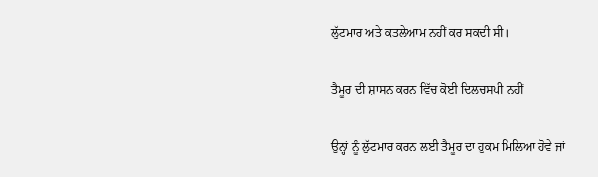ਲੁੱਟਮਾਰ ਅਤੇ ਕਤਲੇਆਮ ਨਹੀਂ ਕਰ ਸਕਦੀ ਸੀ।

ਤੈਮੂਰ ਦੀ ਸ਼ਾਸਨ ਕਰਨ ਵਿੱਚ ਕੋਈ ਦਿਲਚਸਪੀ ਨਹੀਂ

ਉਨ੍ਹਾਂ ਨੂੰ ਲੁੱਟਮਾਰ ਕਰਨ ਲਈ ਤੈਮੂਰ ਦਾ ਹੁਕਮ ਮਿਲਿਆ ਹੋਵੇ ਜਾਂ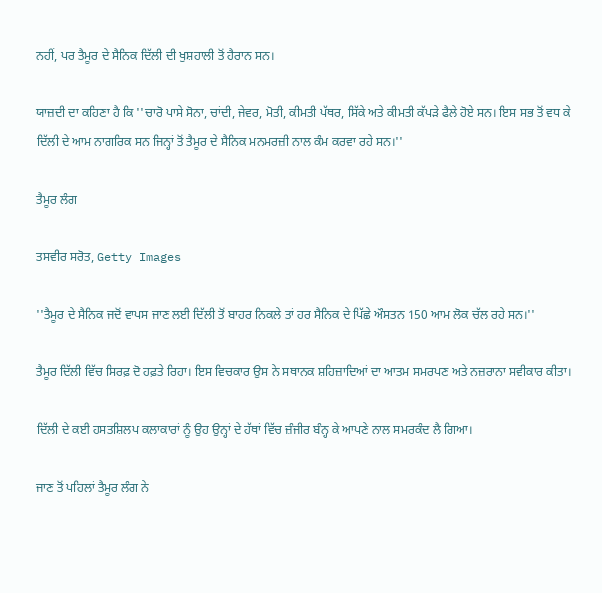ਨਹੀਂ, ਪਰ ਤੈਮੂਰ ਦੇ ਸੈਨਿਕ ਦਿੱਲੀ ਦੀ ਖੁਸ਼ਹਾਲੀ ਤੋਂ ਹੈਰਾਨ ਸਨ।

ਯਾਜ਼ਦੀ ਦਾ ਕਹਿਣਾ ਹੈ ਕਿ ''ਚਾਰੋ ਪਾਸੇ ਸੋਨਾ, ਚਾਂਦੀ, ਜੇਵਰ, ਮੋਤੀ, ਕੀਮਤੀ ਪੱਥਰ, ਸਿੱਕੇ ਅਤੇ ਕੀਮਤੀ ਕੱਪੜੇ ਫੈਲੇ ਹੋਏ ਸਨ। ਇਸ ਸਭ ਤੋਂ ਵਧ ਕੇ ਦਿੱਲੀ ਦੇ ਆਮ ਨਾਗਰਿਕ ਸਨ ਜਿਨ੍ਹਾਂ ਤੋਂ ਤੈਮੂਰ ਦੇ ਸੈਨਿਕ ਮਨਮਰਜ਼ੀ ਨਾਲ ਕੰਮ ਕਰਵਾ ਰਹੇ ਸਨ।''

ਤੈਮੂਰ ਲੰਗ

ਤਸਵੀਰ ਸਰੋਤ, Getty Images

''ਤੈਮੂਰ ਦੇ ਸੈਨਿਕ ਜਦੋਂ ਵਾਪਸ ਜਾਣ ਲਈ ਦਿੱਲੀ ਤੋਂ ਬਾਹਰ ਨਿਕਲੇ ਤਾਂ ਹਰ ਸੈਨਿਕ ਦੇ ਪਿੱਛੇ ਔਸਤਨ 150 ਆਮ ਲੋਕ ਚੱਲ ਰਹੇ ਸਨ।''

ਤੈਮੂਰ ਦਿੱਲੀ ਵਿੱਚ ਸਿਰਫ਼ ਦੋ ਹਫ਼ਤੇ ਰਿਹਾ। ਇਸ ਵਿਚਕਾਰ ਉਸ ਨੇ ਸਥਾਨਕ ਸ਼ਹਿਜ਼ਾਦਿਆਂ ਦਾ ਆਤਮ ਸਮਰਪਣ ਅਤੇ ਨਜ਼ਰਾਨਾ ਸਵੀਕਾਰ ਕੀਤਾ।

ਦਿੱਲੀ ਦੇ ਕਈ ਹਸਤਸ਼ਿਲਪ ਕਲਾਕਾਰਾਂ ਨੂੰ ਉਹ ਉਨ੍ਹਾਂ ਦੇ ਹੱਥਾਂ ਵਿੱਚ ਜ਼ੰਜੀਰ ਬੰਨ੍ਹ ਕੇ ਆਪਣੇ ਨਾਲ ਸਮਰਕੰਦ ਲੈ ਗਿਆ।

ਜਾਣ ਤੋਂ ਪਹਿਲਾਂ ਤੈਮੂਰ ਲੰਗ ਨੇ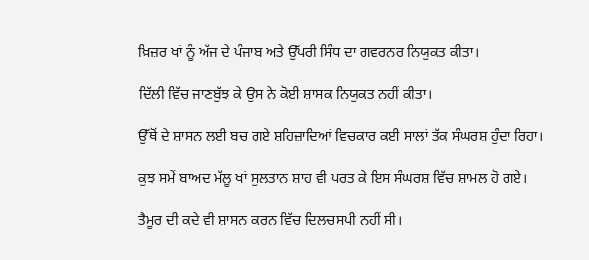ਖ਼ਿਜ਼ਰ ਖਾਂ ਨੂੰ ਅੱਜ ਦੇ ਪੰਜਾਬ ਅਤੇ ਉੱਪਰੀ ਸਿੰਧ ਦਾ ਗਵਰਨਰ ਨਿਯੁਕਤ ਕੀਤਾ।

ਦਿੱਲੀ ਵਿੱਚ ਜਾਣਬੁੱਝ ਕੇ ਉਸ ਨੇ ਕੋਈ ਸ਼ਾਸਕ ਨਿਯੁਕਤ ਨਹੀਂ ਕੀਤਾ।

ਉੱਥੋਂ ਦੇ ਸ਼ਾਸਨ ਲਈ ਬਚ ਗਏ ਸ਼ਹਿਜ਼ਾਦਿਆਂ ਵਿਚਕਾਰ ਕਈ ਸਾਲਾਂ ਤੱਕ ਸੰਘਰਸ਼ ਹੁੰਦਾ ਰਿਹਾ।

ਕੁਝ ਸਮੇਂ ਬਾਅਦ ਮੱਲੂ ਖਾਂ ਸੁਲਤਾਨ ਸ਼ਾਹ ਵੀ ਪਰਤ ਕੇ ਇਸ ਸੰਘਰਸ਼ ਵਿੱਚ ਸ਼ਾਮਲ ਹੋ ਗਏ।

ਤੈਮੂਰ ਦੀ ਕਦੇ ਵੀ ਸ਼ਾਸਨ ਕਰਨ ਵਿੱਚ ਦਿਲਚਸਪੀ ਨਹੀਂ ਸੀ।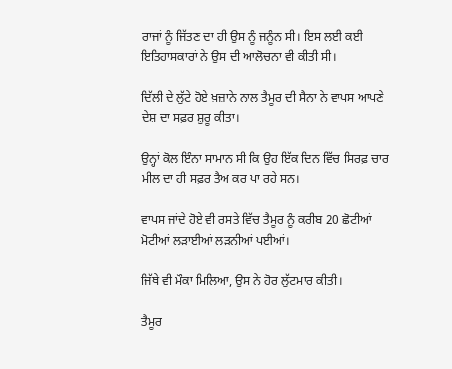ਰਾਜਾਂ ਨੂੰ ਜਿੱਤਣ ਦਾ ਹੀ ਉਸ ਨੂੰ ਜਨੂੰਨ ਸੀ। ਇਸ ਲਈ ਕਈ ਇਤਿਹਾਸਕਾਰਾਂ ਨੇ ਉਸ ਦੀ ਆਲੋਚਨਾ ਵੀ ਕੀਤੀ ਸੀ।

ਦਿੱਲੀ ਦੇ ਲੁੱਟੇ ਹੋਏ ਖ਼ਜ਼ਾਨੇ ਨਾਲ ਤੈਮੂਰ ਦੀ ਸੈਨਾ ਨੇ ਵਾਪਸ ਆਪਣੇ ਦੇਸ਼ ਦਾ ਸਫ਼ਰ ਸ਼ੁਰੂ ਕੀਤਾ।

ਉਨ੍ਹਾਂ ਕੋਲ ਇੰਨਾ ਸਾਮਾਨ ਸੀ ਕਿ ਉਹ ਇੱਕ ਦਿਨ ਵਿੱਚ ਸਿਰਫ਼ ਚਾਰ ਮੀਲ ਦਾ ਹੀ ਸਫ਼ਰ ਤੈਅ ਕਰ ਪਾ ਰਹੇ ਸਨ।

ਵਾਪਸ ਜਾਂਦੇ ਹੋਏ ਵੀ ਰਸਤੇ ਵਿੱਚ ਤੈਮੂਰ ਨੂੰ ਕਰੀਬ 20 ਛੋਟੀਆਂ ਮੋਟੀਆਂ ਲੜਾਈਆਂ ਲੜਨੀਆਂ ਪਈਆਂ।

ਜਿੱਥੇ ਵੀ ਮੌਕਾ ਮਿਲਿਆ, ਉਸ ਨੇ ਹੋਰ ਲੁੱਟਮਾਰ ਕੀਤੀ।

ਤੈਮੂਰ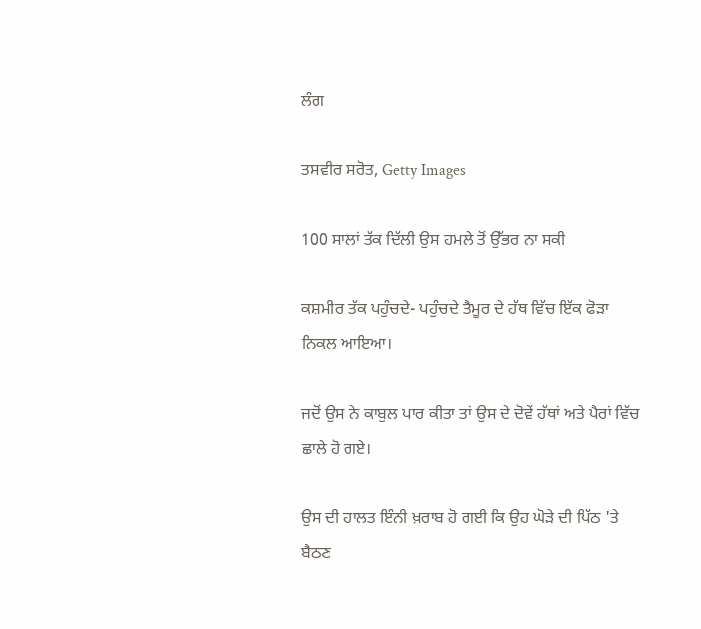ਲੰਗ

ਤਸਵੀਰ ਸਰੋਤ, Getty Images

100 ਸਾਲਾਂ ਤੱਕ ਦਿੱਲੀ ਉਸ ਹਮਲੇ ਤੋਂ ਉੱਭਰ ਨਾ ਸਕੀ

ਕਸ਼ਮੀਰ ਤੱਕ ਪਹੁੰਚਦੇ- ਪਹੁੰਚਦੇ ਤੈਮੂਰ ਦੇ ਹੱਥ ਵਿੱਚ ਇੱਕ ਫੋੜਾ ਨਿਕਲ ਆਇਆ।

ਜਦੋਂ ਉਸ ਨੇ ਕਾਬੁਲ ਪਾਰ ਕੀਤਾ ਤਾਂ ਉਸ ਦੇ ਦੋਵੇਂ ਹੱਥਾਂ ਅਤੇ ਪੈਰਾਂ ਵਿੱਚ ਛਾਲੇ ਹੋ ਗਏ।

ਉਸ ਦੀ ਹਾਲਤ ਇੰਨੀ ਖ਼ਰਾਬ ਹੋ ਗਈ ਕਿ ਉਹ ਘੋੜੇ ਦੀ ਪਿੱਠ 'ਤੇ ਬੈਠਣ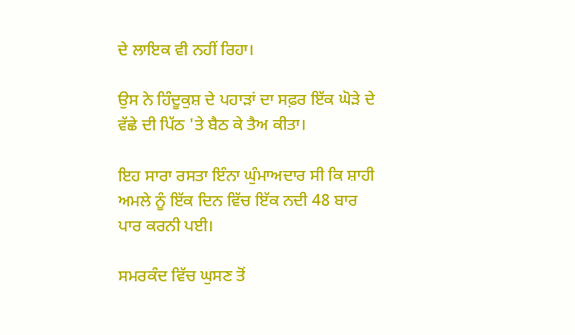ਦੇ ਲਾਇਕ ਵੀ ਨਹੀਂ ਰਿਹਾ।

ਉਸ ਨੇ ਹਿੰਦੂਕੁਸ਼ ਦੇ ਪਹਾੜਾਂ ਦਾ ਸਫ਼ਰ ਇੱਕ ਘੋੜੇ ਦੇ ਵੱਛੇ ਦੀ ਪਿੱਠ 'ਤੇ ਬੈਠ ਕੇ ਤੈਅ ਕੀਤਾ।

ਇਹ ਸਾਰਾ ਰਸਤਾ ਇੰਨਾ ਘੁੰਮਾਅਦਾਰ ਸੀ ਕਿ ਸ਼ਾਹੀ ਅਮਲੇ ਨੂੰ ਇੱਕ ਦਿਨ ਵਿੱਚ ਇੱਕ ਨਦੀ 48 ਬਾਰ ਪਾਰ ਕਰਨੀ ਪਈ।

ਸਮਰਕੰਦ ਵਿੱਚ ਘੁਸਣ ਤੋਂ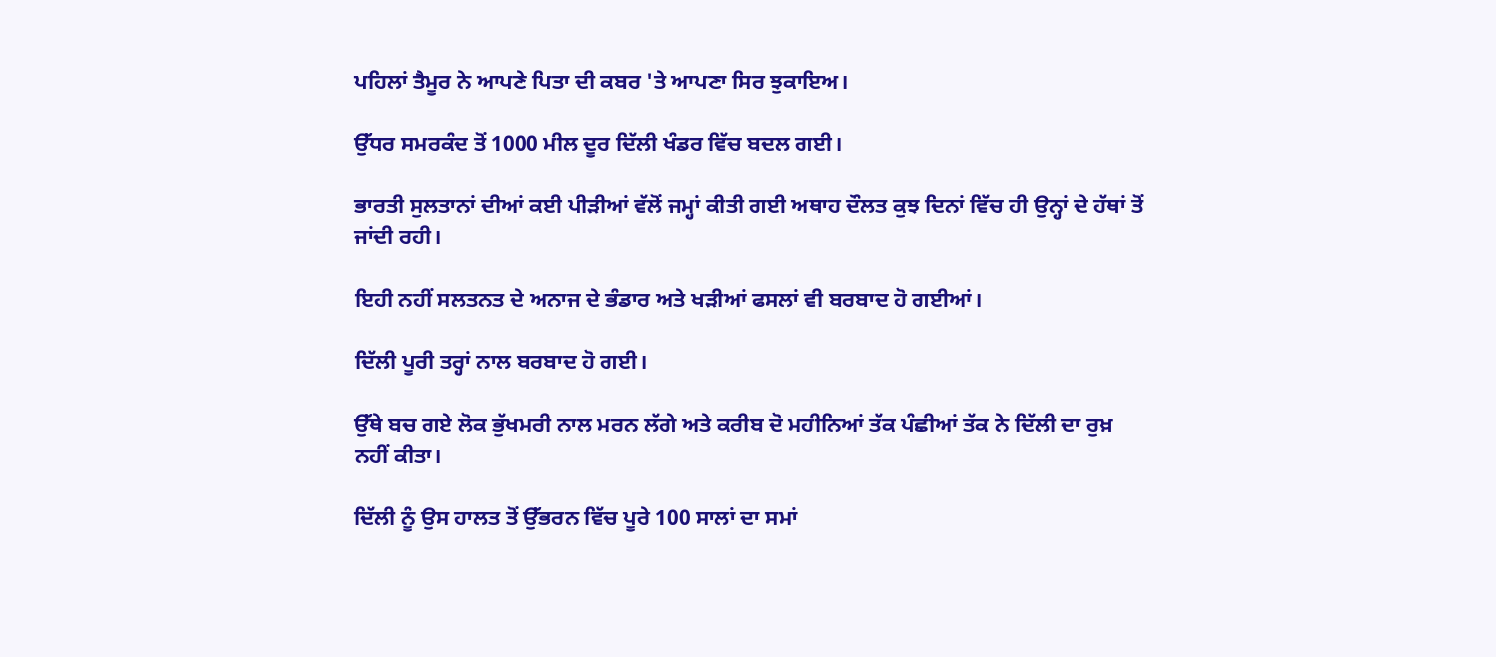ਪਹਿਲਾਂ ਤੈਮੂਰ ਨੇ ਆਪਣੇ ਪਿਤਾ ਦੀ ਕਬਰ 'ਤੇ ਆਪਣਾ ਸਿਰ ਝੁਕਾਇਅ।

ਉੱਧਰ ਸਮਰਕੰਦ ਤੋਂ 1000 ਮੀਲ ਦੂਰ ਦਿੱਲੀ ਖੰਡਰ ਵਿੱਚ ਬਦਲ ਗਈ।

ਭਾਰਤੀ ਸੁਲਤਾਨਾਂ ਦੀਆਂ ਕਈ ਪੀੜੀਆਂ ਵੱਲੋਂ ਜਮ੍ਹਾਂ ਕੀਤੀ ਗਈ ਅਥਾਹ ਦੌਲਤ ਕੁਝ ਦਿਨਾਂ ਵਿੱਚ ਹੀ ਉਨ੍ਹਾਂ ਦੇ ਹੱਥਾਂ ਤੋਂ ਜਾਂਦੀ ਰਹੀ।

ਇਹੀ ਨਹੀਂ ਸਲਤਨਤ ਦੇ ਅਨਾਜ ਦੇ ਭੰਡਾਰ ਅਤੇ ਖੜੀਆਂ ਫਸਲਾਂ ਵੀ ਬਰਬਾਦ ਹੋ ਗਈਆਂ।

ਦਿੱਲੀ ਪੂਰੀ ਤਰ੍ਹਾਂ ਨਾਲ ਬਰਬਾਦ ਹੋ ਗਈ।

ਉੱਥੇ ਬਚ ਗਏ ਲੋਕ ਭੁੱਖਮਰੀ ਨਾਲ ਮਰਨ ਲੱਗੇ ਅਤੇ ਕਰੀਬ ਦੋ ਮਹੀਨਿਆਂ ਤੱਕ ਪੰਛੀਆਂ ਤੱਕ ਨੇ ਦਿੱਲੀ ਦਾ ਰੁਖ਼ ਨਹੀਂ ਕੀਤਾ।

ਦਿੱਲੀ ਨੂੰ ਉਸ ਹਾਲਤ ਤੋਂ ਉੱਭਰਨ ਵਿੱਚ ਪੂਰੇ 100 ਸਾਲਾਂ ਦਾ ਸਮਾਂ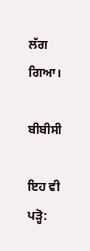ਲੱਗ ਗਿਆ।

ਬੀਬੀਸੀ

ਇਹ ਵੀ ਪੜ੍ਹੋ: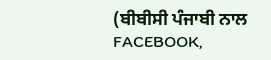(ਬੀਬੀਸੀ ਪੰਜਾਬੀ ਨਾਲ FACEBOOK,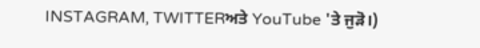INSTAGRAM, TWITTERਅਤੇ YouTube 'ਤੇ ਜੁੜੋ।)